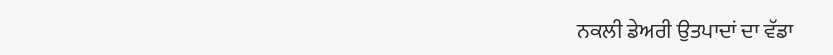ਨਕਲੀ ਡੇਅਰੀ ਉਤਪਾਦਾਂ ਦਾ ਵੱਡਾ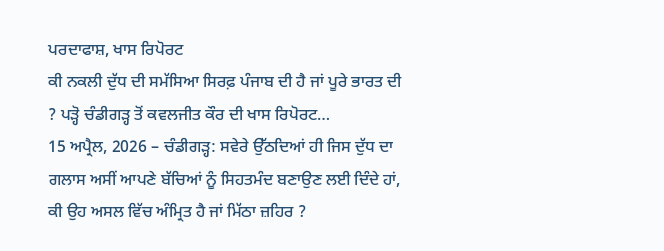ਪਰਦਾਫਾਸ਼, ਖਾਸ ਰਿਪੋਰਟ
ਕੀ ਨਕਲੀ ਦੁੱਧ ਦੀ ਸਮੱਸਿਆ ਸਿਰਫ਼ ਪੰਜਾਬ ਦੀ ਹੈ ਜਾਂ ਪੂਰੇ ਭਾਰਤ ਦੀ ? ਪੜ੍ਹੋ ਚੰਡੀਗੜ੍ਹ ਤੋਂ ਕਵਲਜੀਤ ਕੌਰ ਦੀ ਖਾਸ ਰਿਪੋਰਟ…
15 ਅਪ੍ਰੈਲ, 2026 – ਚੰਡੀਗੜ੍ਹ: ਸਵੇਰੇ ਉੱਠਦਿਆਂ ਹੀ ਜਿਸ ਦੁੱਧ ਦਾ ਗਲਾਸ ਅਸੀਂ ਆਪਣੇ ਬੱਚਿਆਂ ਨੂੰ ਸਿਹਤਮੰਦ ਬਣਾਉਣ ਲਈ ਦਿੰਦੇ ਹਾਂ, ਕੀ ਉਹ ਅਸਲ ਵਿੱਚ ਅੰਮ੍ਰਿਤ ਹੈ ਜਾਂ ਮਿੱਠਾ ਜ਼ਹਿਰ ?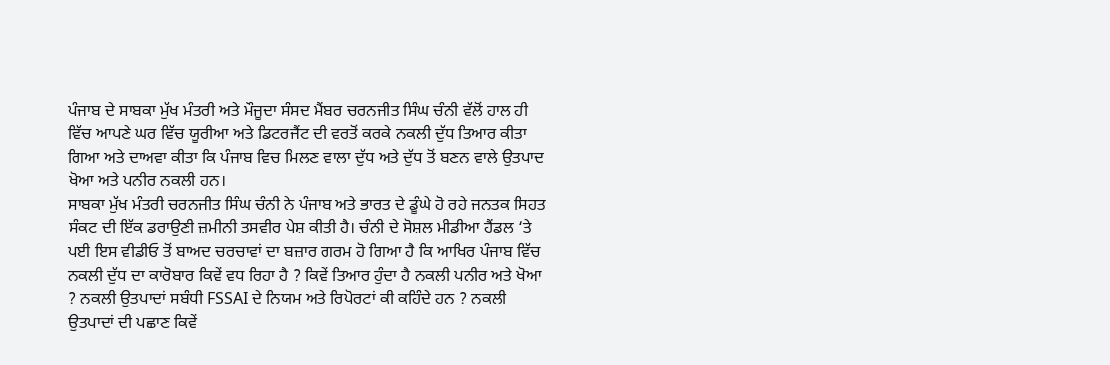ਪੰਜਾਬ ਦੇ ਸਾਬਕਾ ਮੁੱਖ ਮੰਤਰੀ ਅਤੇ ਮੌਜੂਦਾ ਸੰਸਦ ਮੈਂਬਰ ਚਰਨਜੀਤ ਸਿੰਘ ਚੰਨੀ ਵੱਲੋਂ ਹਾਲ ਹੀ ਵਿੱਚ ਆਪਣੇ ਘਰ ਵਿੱਚ ਯੂਰੀਆ ਅਤੇ ਡਿਟਰਜੈਂਟ ਦੀ ਵਰਤੋਂ ਕਰਕੇ ਨਕਲੀ ਦੁੱਧ ਤਿਆਰ ਕੀਤਾ ਗਿਆ ਅਤੇ ਦਾਅਵਾ ਕੀਤਾ ਕਿ ਪੰਜਾਬ ਵਿਚ ਮਿਲਣ ਵਾਲਾ ਦੁੱਧ ਅਤੇ ਦੁੱਧ ਤੋਂ ਬਣਨ ਵਾਲੇ ਉਤਪਾਦ ਖੋਆ ਅਤੇ ਪਨੀਰ ਨਕਲੀ ਹਨ।
ਸਾਬਕਾ ਮੁੱਖ ਮੰਤਰੀ ਚਰਨਜੀਤ ਸਿੰਘ ਚੰਨੀ ਨੇ ਪੰਜਾਬ ਅਤੇ ਭਾਰਤ ਦੇ ਡੂੰਘੇ ਹੋ ਰਹੇ ਜਨਤਕ ਸਿਹਤ ਸੰਕਟ ਦੀ ਇੱਕ ਡਰਾਉਣੀ ਜ਼ਮੀਨੀ ਤਸਵੀਰ ਪੇਸ਼ ਕੀਤੀ ਹੈ। ਚੰਨੀ ਦੇ ਸੋਸ਼ਲ ਮੀਡੀਆ ਹੈਂਡਲ ‘ਤੇ ਪਈ ਇਸ ਵੀਡੀਓ ਤੋਂ ਬਾਅਦ ਚਰਚਾਵਾਂ ਦਾ ਬਜ਼ਾਰ ਗਰਮ ਹੋ ਗਿਆ ਹੈ ਕਿ ਆਖਿਰ ਪੰਜਾਬ ਵਿੱਚ ਨਕਲੀ ਦੁੱਧ ਦਾ ਕਾਰੋਬਾਰ ਕਿਵੇਂ ਵਧ ਰਿਹਾ ਹੈ ? ਕਿਵੇਂ ਤਿਆਰ ਹੁੰਦਾ ਹੈ ਨਕਲੀ ਪਨੀਰ ਅਤੇ ਖੋਆ ? ਨਕਲੀ ਉਤਪਾਦਾਂ ਸਬੰਧੀ FSSAI ਦੇ ਨਿਯਮ ਅਤੇ ਰਿਪੋਰਟਾਂ ਕੀ ਕਹਿੰਦੇ ਹਨ ? ਨਕਲੀ ਉਤਪਾਦਾਂ ਦੀ ਪਛਾਣ ਕਿਵੇਂ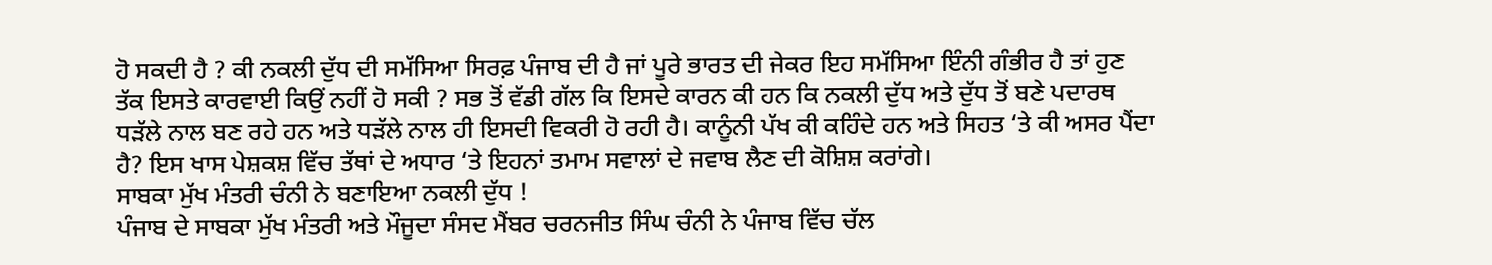ਹੋ ਸਕਦੀ ਹੈ ? ਕੀ ਨਕਲੀ ਦੁੱਧ ਦੀ ਸਮੱਸਿਆ ਸਿਰਫ਼ ਪੰਜਾਬ ਦੀ ਹੈ ਜਾਂ ਪੂਰੇ ਭਾਰਤ ਦੀ ਜੇਕਰ ਇਹ ਸਮੱਸਿਆ ਇੰਨੀ ਗੰਭੀਰ ਹੈ ਤਾਂ ਹੁਣ ਤੱਕ ਇਸਤੇ ਕਾਰਵਾਈ ਕਿਉਂ ਨਹੀਂ ਹੋ ਸਕੀ ? ਸਭ ਤੋਂ ਵੱਡੀ ਗੱਲ ਕਿ ਇਸਦੇ ਕਾਰਨ ਕੀ ਹਨ ਕਿ ਨਕਲੀ ਦੁੱਧ ਅਤੇ ਦੁੱਧ ਤੋਂ ਬਣੇ ਪਦਾਰਥ ਧੜੱਲੇ ਨਾਲ ਬਣ ਰਹੇ ਹਨ ਅਤੇ ਧੜੱਲੇ ਨਾਲ ਹੀ ਇਸਦੀ ਵਿਕਰੀ ਹੋ ਰਹੀ ਹੈ। ਕਾਨੂੰਨੀ ਪੱਖ ਕੀ ਕਹਿੰਦੇ ਹਨ ਅਤੇ ਸਿਹਤ ‘ਤੇ ਕੀ ਅਸਰ ਪੈਂਦਾ ਹੈ? ਇਸ ਖਾਸ ਪੇਸ਼ਕਸ਼ ਵਿੱਚ ਤੱਥਾਂ ਦੇ ਅਧਾਰ ‘ਤੇ ਇਹਨਾਂ ਤਮਾਮ ਸਵਾਲਾਂ ਦੇ ਜਵਾਬ ਲੈਣ ਦੀ ਕੋਸ਼ਿਸ਼ ਕਰਾਂਗੇ।
ਸਾਬਕਾ ਮੁੱਖ ਮੰਤਰੀ ਚੰਨੀ ਨੇ ਬਣਾਇਆ ਨਕਲੀ ਦੁੱਧ !
ਪੰਜਾਬ ਦੇ ਸਾਬਕਾ ਮੁੱਖ ਮੰਤਰੀ ਅਤੇ ਮੌਜੂਦਾ ਸੰਸਦ ਮੈਂਬਰ ਚਰਨਜੀਤ ਸਿੰਘ ਚੰਨੀ ਨੇ ਪੰਜਾਬ ਵਿੱਚ ਚੱਲ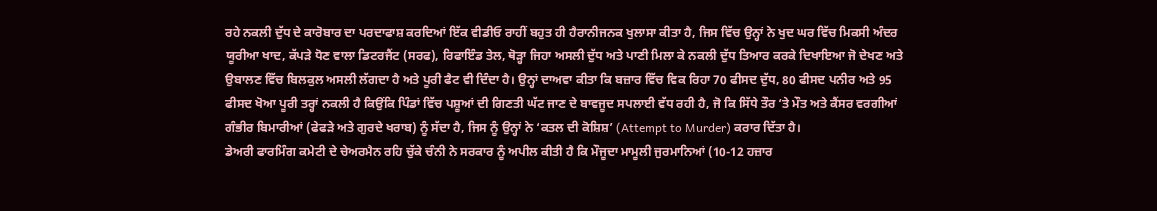ਰਹੇ ਨਕਲੀ ਦੁੱਧ ਦੇ ਕਾਰੋਬਾਰ ਦਾ ਪਰਦਾਫਾਸ਼ ਕਰਦਿਆਂ ਇੱਕ ਵੀਡੀਓ ਰਾਹੀਂ ਬਹੁਤ ਹੀ ਹੈਰਾਨੀਜਨਕ ਖੁਲਾਸਾ ਕੀਤਾ ਹੈ, ਜਿਸ ਵਿੱਚ ਉਨ੍ਹਾਂ ਨੇ ਖੁਦ ਘਰ ਵਿੱਚ ਮਿਕਸੀ ਅੰਦਰ ਯੂਰੀਆ ਖਾਦ, ਕੱਪੜੇ ਧੋਣ ਵਾਲਾ ਡਿਟਰਜੈਂਟ (ਸਰਫ), ਰਿਫਾਇੰਡ ਤੇਲ, ਥੋੜ੍ਹਾ ਜਿਹਾ ਅਸਲੀ ਦੁੱਧ ਅਤੇ ਪਾਣੀ ਮਿਲਾ ਕੇ ਨਕਲੀ ਦੁੱਧ ਤਿਆਰ ਕਰਕੇ ਦਿਖਾਇਆ ਜੋ ਦੇਖਣ ਅਤੇ ਉਬਾਲਣ ਵਿੱਚ ਬਿਲਕੁਲ ਅਸਲੀ ਲੱਗਦਾ ਹੈ ਅਤੇ ਪੂਰੀ ਫੈਟ ਵੀ ਦਿੰਦਾ ਹੈ। ਉਨ੍ਹਾਂ ਦਾਅਵਾ ਕੀਤਾ ਕਿ ਬਜ਼ਾਰ ਵਿੱਚ ਵਿਕ ਰਿਹਾ 70 ਫੀਸਦ ਦੁੱਧ, 80 ਫੀਸਦ ਪਨੀਰ ਅਤੇ 95 ਫੀਸਦ ਖੋਆ ਪੂਰੀ ਤਰ੍ਹਾਂ ਨਕਲੀ ਹੈ ਕਿਉਂਕਿ ਪਿੰਡਾਂ ਵਿੱਚ ਪਸ਼ੂਆਂ ਦੀ ਗਿਣਤੀ ਘੱਟ ਜਾਣ ਦੇ ਬਾਵਜੂਦ ਸਪਲਾਈ ਵੱਧ ਰਹੀ ਹੈ, ਜੋ ਕਿ ਸਿੱਧੇ ਤੌਰ ‘ਤੇ ਮੌਤ ਅਤੇ ਕੈਂਸਰ ਵਰਗੀਆਂ ਗੰਭੀਰ ਬਿਮਾਰੀਆਂ (ਫੇਫੜੇ ਅਤੇ ਗੁਰਦੇ ਖਰਾਬ) ਨੂੰ ਸੱਦਾ ਹੈ, ਜਿਸ ਨੂੰ ਉਨ੍ਹਾਂ ਨੇ ‘ਕਤਲ ਦੀ ਕੋਸ਼ਿਸ਼’ (Attempt to Murder) ਕਰਾਰ ਦਿੱਤਾ ਹੈ।
ਡੇਅਰੀ ਫਾਰਮਿੰਗ ਕਮੇਟੀ ਦੇ ਚੇਅਰਮੈਨ ਰਹਿ ਚੁੱਕੇ ਚੰਨੀ ਨੇ ਸਰਕਾਰ ਨੂੰ ਅਪੀਲ ਕੀਤੀ ਹੈ ਕਿ ਮੌਜੂਦਾ ਮਾਮੂਲੀ ਜੁਰਮਾਨਿਆਂ (10-12 ਹਜ਼ਾਰ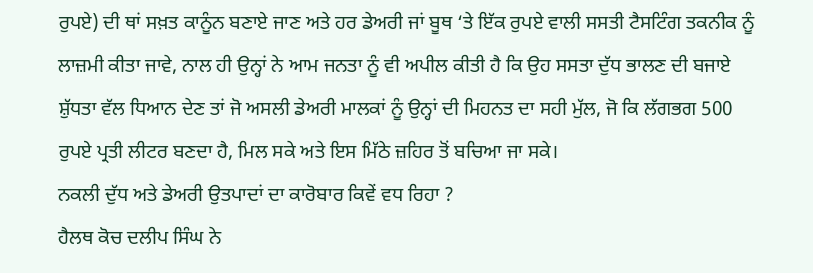ਰੁਪਏ) ਦੀ ਥਾਂ ਸਖ਼ਤ ਕਾਨੂੰਨ ਬਣਾਏ ਜਾਣ ਅਤੇ ਹਰ ਡੇਅਰੀ ਜਾਂ ਬੂਥ ‘ਤੇ ਇੱਕ ਰੁਪਏ ਵਾਲੀ ਸਸਤੀ ਟੈਸਟਿੰਗ ਤਕਨੀਕ ਨੂੰ ਲਾਜ਼ਮੀ ਕੀਤਾ ਜਾਵੇ, ਨਾਲ ਹੀ ਉਨ੍ਹਾਂ ਨੇ ਆਮ ਜਨਤਾ ਨੂੰ ਵੀ ਅਪੀਲ ਕੀਤੀ ਹੈ ਕਿ ਉਹ ਸਸਤਾ ਦੁੱਧ ਭਾਲਣ ਦੀ ਬਜਾਏ ਸ਼ੁੱਧਤਾ ਵੱਲ ਧਿਆਨ ਦੇਣ ਤਾਂ ਜੋ ਅਸਲੀ ਡੇਅਰੀ ਮਾਲਕਾਂ ਨੂੰ ਉਨ੍ਹਾਂ ਦੀ ਮਿਹਨਤ ਦਾ ਸਹੀ ਮੁੱਲ, ਜੋ ਕਿ ਲੱਗਭਗ 500 ਰੁਪਏ ਪ੍ਰਤੀ ਲੀਟਰ ਬਣਦਾ ਹੈ, ਮਿਲ ਸਕੇ ਅਤੇ ਇਸ ਮਿੱਠੇ ਜ਼ਹਿਰ ਤੋਂ ਬਚਿਆ ਜਾ ਸਕੇ।
ਨਕਲੀ ਦੁੱਧ ਅਤੇ ਡੇਅਰੀ ਉਤਪਾਦਾਂ ਦਾ ਕਾਰੋਬਾਰ ਕਿਵੇਂ ਵਧ ਰਿਹਾ ?
ਹੈਲਥ ਕੋਚ ਦਲੀਪ ਸਿੰਘ ਨੇ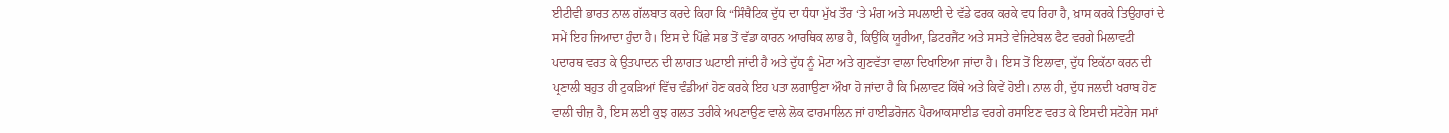ਈਟੀਵੀ ਭਾਰਤ ਨਾਲ ਗੱਲਬਾਤ ਕਰਦੇ ਕਿਹਾ ਕਿ “ਸਿੰਥੈਟਿਕ ਦੁੱਧ ਦਾ ਧੰਧਾ ਮੁੱਖ ਤੌਰ ‘ਤੇ ਮੰਗ ਅਤੇ ਸਪਲਾਈ ਦੇ ਵੱਡੇ ਫਰਕ ਕਰਕੇ ਵਧ ਰਿਹਾ ਹੈ, ਖ਼ਾਸ ਕਰਕੇ ਤਿਉਹਾਰਾਂ ਦੇ ਸਮੇਂ ਇਹ ਜਿਆਦਾ ਹੁੰਦਾ ਹੈ। ਇਸ ਦੇ ਪਿੱਛੇ ਸਭ ਤੋਂ ਵੱਡਾ ਕਾਰਨ ਆਰਥਿਕ ਲਾਭ ਹੈ, ਕਿਉਂਕਿ ਯੂਰੀਆ, ਡਿਟਰਜੈਂਟ ਅਤੇ ਸਸਤੇ ਵੇਜਿਟੇਬਲ ਫੈਟ ਵਰਗੇ ਮਿਲਾਵਟੀ ਪਦਾਰਥ ਵਰਤ ਕੇ ਉਤਪਾਦਨ ਦੀ ਲਾਗਤ ਘਟਾਈ ਜਾਂਦੀ ਹੈ ਅਤੇ ਦੁੱਧ ਨੂੰ ਮੋਟਾ ਅਤੇ ਗੁਣਵੱਤਾ ਵਾਲਾ ਦਿਖਾਇਆ ਜਾਂਦਾ ਹੈ। ਇਸ ਤੋਂ ਇਲਾਵਾ, ਦੁੱਧ ਇਕੱਠਾ ਕਰਨ ਦੀ ਪ੍ਰਣਾਲੀ ਬਹੁਤ ਹੀ ਟੁਕੜਿਆਂ ਵਿੱਚ ਵੰਡੀਆਂ ਹੋਣ ਕਰਕੇ ਇਹ ਪਤਾ ਲਗਾਉਣਾ ਔਖਾ ਹੋ ਜਾਂਦਾ ਹੈ ਕਿ ਮਿਲਾਵਟ ਕਿੱਥੇ ਅਤੇ ਕਿਵੇਂ ਹੋਈ। ਨਾਲ ਹੀ, ਦੁੱਧ ਜਲਦੀ ਖਰਾਬ ਹੋਣ ਵਾਲੀ ਚੀਜ਼ ਹੈ, ਇਸ ਲਈ ਕੁਝ ਗਲਤ ਤਰੀਕੇ ਅਪਣਾਉਣ ਵਾਲੇ ਲੋਕ ਫਾਰਮਾਲਿਨ ਜਾਂ ਹਾਈਡਰੋਜਨ ਪੈਰਆਕਸਾਈਡ ਵਰਗੇ ਰਸਾਇਣ ਵਰਤ ਕੇ ਇਸਦੀ ਸਟੋਰੇਜ ਸਮਾਂ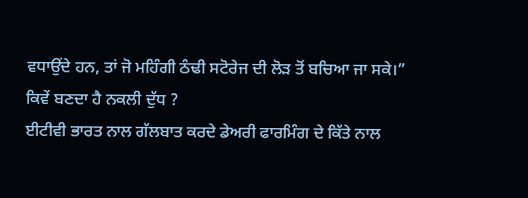ਵਧਾਉਂਦੇ ਹਨ, ਤਾਂ ਜੋ ਮਹਿੰਗੀ ਠੰਢੀ ਸਟੋਰੇਜ ਦੀ ਲੋੜ ਤੋਂ ਬਚਿਆ ਜਾ ਸਕੇ।”
ਕਿਵੇਂ ਬਣਦਾ ਹੈ ਨਕਲੀ ਦੁੱਧ ?
ਈਟੀਵੀ ਭਾਰਤ ਨਾਲ ਗੱਲਬਾਤ ਕਰਦੇ ਡੇਅਰੀ ਫਾਰਮਿੰਗ ਦੇ ਕਿੱਤੇ ਨਾਲ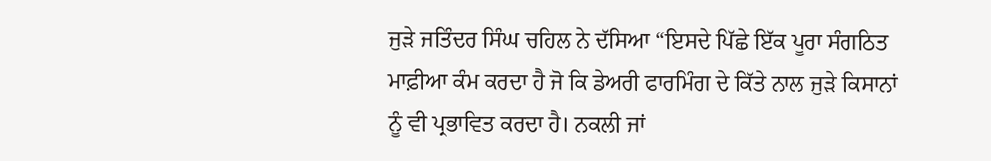ਜੁੜੇ ਜਤਿੰਦਰ ਸਿੰਘ ਚਹਿਲ ਨੇ ਦੱਸਿਆ “ਇਸਦੇ ਪਿੱਛੇ ਇੱਕ ਪੂਰਾ ਸੰਗਠਿਤ ਮਾਫ਼ੀਆ ਕੰਮ ਕਰਦਾ ਹੈ ਜੋ ਕਿ ਡੇਅਰੀ ਫਾਰਮਿੰਗ ਦੇ ਕਿੱਤੇ ਨਾਲ ਜੁੜੇ ਕਿਸਾਨਾਂ ਨੂੰ ਵੀ ਪ੍ਰਭਾਵਿਤ ਕਰਦਾ ਹੈ। ਨਕਲੀ ਜਾਂ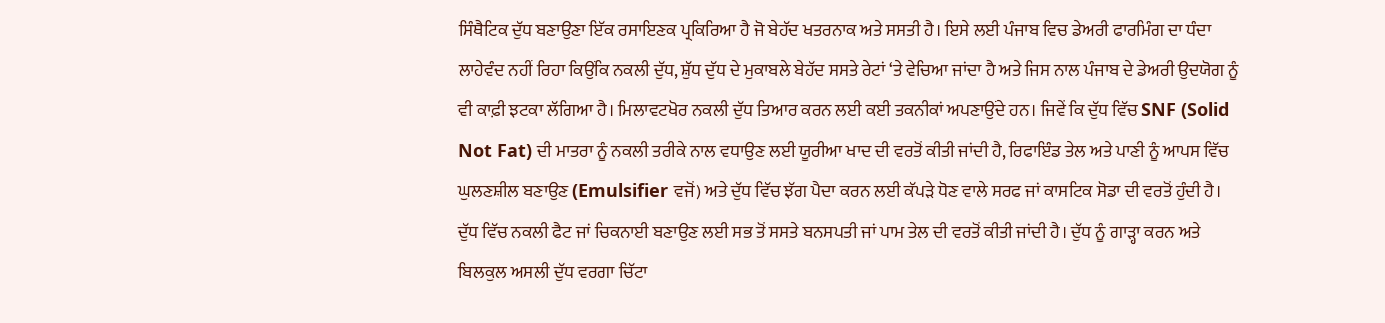ਸਿੰਥੈਟਿਕ ਦੁੱਧ ਬਣਾਉਣਾ ਇੱਕ ਰਸਾਇਣਕ ਪ੍ਰਕਿਰਿਆ ਹੈ ਜੋ ਬੇਹੱਦ ਖਤਰਨਾਕ ਅਤੇ ਸਸਤੀ ਹੈ। ਇਸੇ ਲਈ ਪੰਜਾਬ ਵਿਚ ਡੇਅਰੀ ਫਾਰਮਿੰਗ ਦਾ ਧੰਦਾ ਲਾਹੇਵੰਦ ਨਹੀਂ ਰਿਹਾ ਕਿਉਂਕਿ ਨਕਲੀ ਦੁੱਧ, ਸ਼ੁੱਧ ਦੁੱਧ ਦੇ ਮੁਕਾਬਲੇ ਬੇਹੱਦ ਸਸਤੇ ਰੇਟਾਂ ‘ਤੇ ਵੇਚਿਆ ਜਾਂਦਾ ਹੈ ਅਤੇ ਜਿਸ ਨਾਲ ਪੰਜਾਬ ਦੇ ਡੇਅਰੀ ਉਦਯੋਗ ਨੂੰ ਵੀ ਕਾਫ਼ੀ ਝਟਕਾ ਲੱਗਿਆ ਹੈ। ਮਿਲਾਵਟਖੋਰ ਨਕਲੀ ਦੁੱਧ ਤਿਆਰ ਕਰਨ ਲਈ ਕਈ ਤਕਨੀਕਾਂ ਅਪਣਾਉਂਦੇ ਹਨ। ਜਿਵੇਂ ਕਿ ਦੁੱਧ ਵਿੱਚ SNF (Solid Not Fat) ਦੀ ਮਾਤਰਾ ਨੂੰ ਨਕਲੀ ਤਰੀਕੇ ਨਾਲ ਵਧਾਉਣ ਲਈ ਯੂਰੀਆ ਖਾਦ ਦੀ ਵਰਤੋਂ ਕੀਤੀ ਜਾਂਦੀ ਹੈ, ਰਿਫਾਇੰਡ ਤੇਲ ਅਤੇ ਪਾਣੀ ਨੂੰ ਆਪਸ ਵਿੱਚ ਘੁਲਣਸ਼ੀਲ ਬਣਾਉਣ (Emulsifier ਵਜੋਂ) ਅਤੇ ਦੁੱਧ ਵਿੱਚ ਝੱਗ ਪੈਦਾ ਕਰਨ ਲਈ ਕੱਪੜੇ ਧੋਣ ਵਾਲੇ ਸਰਫ ਜਾਂ ਕਾਸਟਿਕ ਸੋਡਾ ਦੀ ਵਰਤੋਂ ਹੁੰਦੀ ਹੈ। ਦੁੱਧ ਵਿੱਚ ਨਕਲੀ ਫੈਟ ਜਾਂ ਚਿਕਨਾਈ ਬਣਾਉਣ ਲਈ ਸਭ ਤੋਂ ਸਸਤੇ ਬਨਸਪਤੀ ਜਾਂ ਪਾਮ ਤੇਲ ਦੀ ਵਰਤੋਂ ਕੀਤੀ ਜਾਂਦੀ ਹੈ। ਦੁੱਧ ਨੂੰ ਗਾੜ੍ਹਾ ਕਰਨ ਅਤੇ ਬਿਲਕੁਲ ਅਸਲੀ ਦੁੱਧ ਵਰਗਾ ਚਿੱਟਾ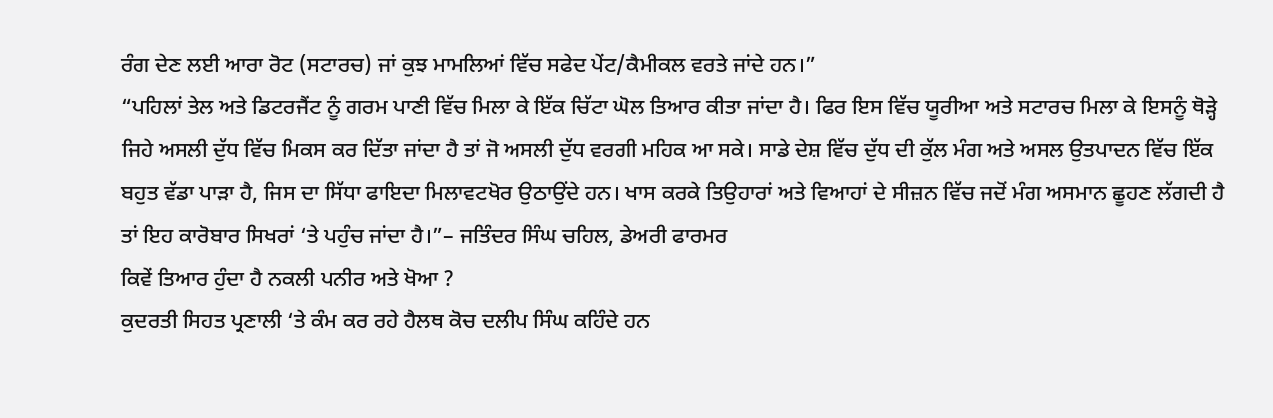ਰੰਗ ਦੇਣ ਲਈ ਆਰਾ ਰੋਟ (ਸਟਾਰਚ) ਜਾਂ ਕੁਝ ਮਾਮਲਿਆਂ ਵਿੱਚ ਸਫੇਦ ਪੇਂਟ/ਕੈਮੀਕਲ ਵਰਤੇ ਜਾਂਦੇ ਹਨ।”
“ਪਹਿਲਾਂ ਤੇਲ ਅਤੇ ਡਿਟਰਜੈਂਟ ਨੂੰ ਗਰਮ ਪਾਣੀ ਵਿੱਚ ਮਿਲਾ ਕੇ ਇੱਕ ਚਿੱਟਾ ਘੋਲ ਤਿਆਰ ਕੀਤਾ ਜਾਂਦਾ ਹੈ। ਫਿਰ ਇਸ ਵਿੱਚ ਯੂਰੀਆ ਅਤੇ ਸਟਾਰਚ ਮਿਲਾ ਕੇ ਇਸਨੂੰ ਥੋੜ੍ਹੇ ਜਿਹੇ ਅਸਲੀ ਦੁੱਧ ਵਿੱਚ ਮਿਕਸ ਕਰ ਦਿੱਤਾ ਜਾਂਦਾ ਹੈ ਤਾਂ ਜੋ ਅਸਲੀ ਦੁੱਧ ਵਰਗੀ ਮਹਿਕ ਆ ਸਕੇ। ਸਾਡੇ ਦੇਸ਼ ਵਿੱਚ ਦੁੱਧ ਦੀ ਕੁੱਲ ਮੰਗ ਅਤੇ ਅਸਲ ਉਤਪਾਦਨ ਵਿੱਚ ਇੱਕ ਬਹੁਤ ਵੱਡਾ ਪਾੜਾ ਹੈ, ਜਿਸ ਦਾ ਸਿੱਧਾ ਫਾਇਦਾ ਮਿਲਾਵਟਖੋਰ ਉਠਾਉਂਦੇ ਹਨ। ਖਾਸ ਕਰਕੇ ਤਿਉਹਾਰਾਂ ਅਤੇ ਵਿਆਹਾਂ ਦੇ ਸੀਜ਼ਨ ਵਿੱਚ ਜਦੋਂ ਮੰਗ ਅਸਮਾਨ ਛੂਹਣ ਲੱਗਦੀ ਹੈ ਤਾਂ ਇਹ ਕਾਰੋਬਾਰ ਸਿਖਰਾਂ ‘ਤੇ ਪਹੁੰਚ ਜਾਂਦਾ ਹੈ।”– ਜਤਿੰਦਰ ਸਿੰਘ ਚਹਿਲ, ਡੇਅਰੀ ਫਾਰਮਰ
ਕਿਵੇਂ ਤਿਆਰ ਹੁੰਦਾ ਹੈ ਨਕਲੀ ਪਨੀਰ ਅਤੇ ਖੋਆ ?
ਕੁਦਰਤੀ ਸਿਹਤ ਪ੍ਰਣਾਲੀ ‘ਤੇ ਕੰਮ ਕਰ ਰਹੇ ਹੈਲਥ ਕੋਚ ਦਲੀਪ ਸਿੰਘ ਕਹਿੰਦੇ ਹਨ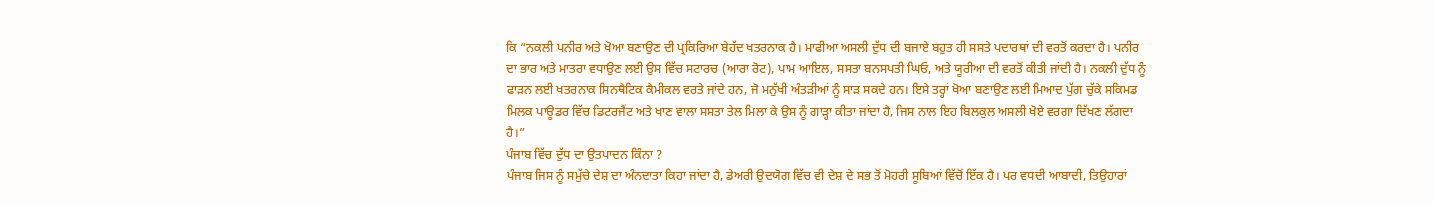ਕਿ “ਨਕਲੀ ਪਨੀਰ ਅਤੇ ਖੋਆ ਬਣਾਉਣ ਦੀ ਪ੍ਰਕਿਰਿਆ ਬੇਹੱਦ ਖਤਰਨਾਕ ਹੈ। ਮਾਫੀਆ ਅਸਲੀ ਦੁੱਧ ਦੀ ਬਜਾਏ ਬਹੁਤ ਹੀ ਸਸਤੇ ਪਦਾਰਥਾਂ ਦੀ ਵਰਤੋਂ ਕਰਦਾ ਹੈ। ਪਨੀਰ ਦਾ ਭਾਰ ਅਤੇ ਮਾਤਰਾ ਵਧਾਉਣ ਲਈ ਉਸ ਵਿੱਚ ਸਟਾਰਚ (ਆਰਾ ਰੋਟ), ਪਾਮ ਆਇਲ, ਸਸਤਾ ਬਨਸਪਤੀ ਘਿਓ, ਅਤੇ ਯੂਰੀਆ ਦੀ ਵਰਤੋਂ ਕੀਤੀ ਜਾਂਦੀ ਹੈ। ਨਕਲੀ ਦੁੱਧ ਨੂੰ ਫਾੜਨ ਲਈ ਖਤਰਨਾਕ ਸਿਨਥੈਟਿਕ ਕੈਮੀਕਲ ਵਰਤੇ ਜਾਂਦੇ ਹਨ, ਜੋ ਮਨੁੱਖੀ ਅੰਤੜੀਆਂ ਨੂੰ ਸਾੜ ਸਕਦੇ ਹਨ। ਇਸੇ ਤਰ੍ਹਾਂ ਖੋਆ ਬਣਾਉਣ ਲਈ ਮਿਆਦ ਪੁੱਗ ਚੁੱਕੇ ਸਕਿਮਡ ਮਿਲਕ ਪਾਊਡਰ ਵਿੱਚ ਡਿਟਰਜੈਂਟ ਅਤੇ ਖਾਣ ਵਾਲਾ ਸਸਤਾ ਤੇਲ ਮਿਲਾ ਕੇ ਉਸ ਨੂੰ ਗਾੜ੍ਹਾ ਕੀਤਾ ਜਾਂਦਾ ਹੈ, ਜਿਸ ਨਾਲ ਇਹ ਬਿਲਕੁਲ ਅਸਲੀ ਖੋਏ ਵਰਗਾ ਦਿੱਖਣ ਲੱਗਦਾ ਹੈ।”
ਪੰਜਾਬ ਵਿੱਚ ਦੁੱਧ ਦਾ ਉਤਪਾਦਨ ਕਿੰਨਾ ?
ਪੰਜਾਬ ਜਿਸ ਨੂੰ ਸਮੁੱਚੇ ਦੇਸ਼ ਦਾ ਅੰਨਦਾਤਾ ਕਿਹਾ ਜਾਂਦਾ ਹੈ, ਡੇਅਰੀ ਉਦਯੋਗ ਵਿੱਚ ਵੀ ਦੇਸ਼ ਦੇ ਸਭ ਤੋਂ ਮੋਹਰੀ ਸੂਬਿਆਂ ਵਿੱਚੋਂ ਇੱਕ ਹੈ। ਪਰ ਵਧਦੀ ਆਬਾਦੀ, ਤਿਉਹਾਰਾਂ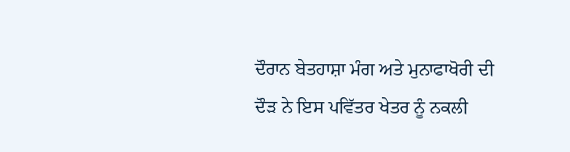ਦੌਰਾਨ ਬੇਤਹਾਸ਼ਾ ਮੰਗ ਅਤੇ ਮੁਨਾਫਾਖੋਰੀ ਦੀ ਦੌੜ ਨੇ ਇਸ ਪਵਿੱਤਰ ਖੇਤਰ ਨੂੰ ਨਕਲੀ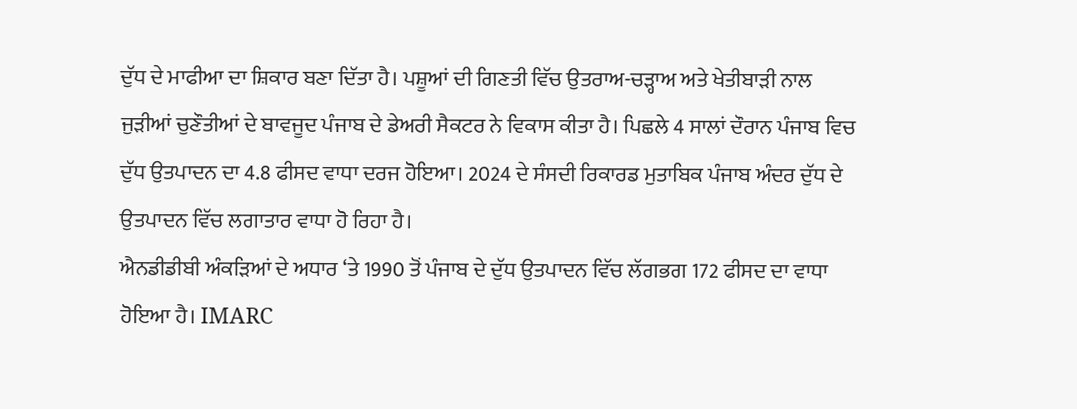ਦੁੱਧ ਦੇ ਮਾਫੀਆ ਦਾ ਸ਼ਿਕਾਰ ਬਣਾ ਦਿੱਤਾ ਹੈ। ਪਸ਼ੂਆਂ ਦੀ ਗਿਣਤੀ ਵਿੱਚ ਉਤਰਾਅ-ਚੜ੍ਹਾਅ ਅਤੇ ਖੇਤੀਬਾੜੀ ਨਾਲ ਜੁੜੀਆਂ ਚੁਣੌਤੀਆਂ ਦੇ ਬਾਵਜੂਦ ਪੰਜਾਬ ਦੇ ਡੇਅਰੀ ਸੈਕਟਰ ਨੇ ਵਿਕਾਸ ਕੀਤਾ ਹੈ। ਪਿਛਲੇ 4 ਸਾਲਾਂ ਦੌਰਾਨ ਪੰਜਾਬ ਵਿਚ ਦੁੱਧ ਉਤਪਾਦਨ ਦਾ 4.8 ਫੀਸਦ ਵਾਧਾ ਦਰਜ ਹੋਇਆ। 2024 ਦੇ ਸੰਸਦੀ ਰਿਕਾਰਡ ਮੁਤਾਬਿਕ ਪੰਜਾਬ ਅੰਦਰ ਦੁੱਧ ਦੇ ਉਤਪਾਦਨ ਵਿੱਚ ਲਗਾਤਾਰ ਵਾਧਾ ਹੋ ਰਿਹਾ ਹੈ।
ਐਨਡੀਡੀਬੀ ਅੰਕੜਿਆਂ ਦੇ ਅਧਾਰ ‘ਤੇ 1990 ਤੋਂ ਪੰਜਾਬ ਦੇ ਦੁੱਧ ਉਤਪਾਦਨ ਵਿੱਚ ਲੱਗਭਗ 172 ਫੀਸਦ ਦਾ ਵਾਧਾ ਹੋਇਆ ਹੈ। IMARC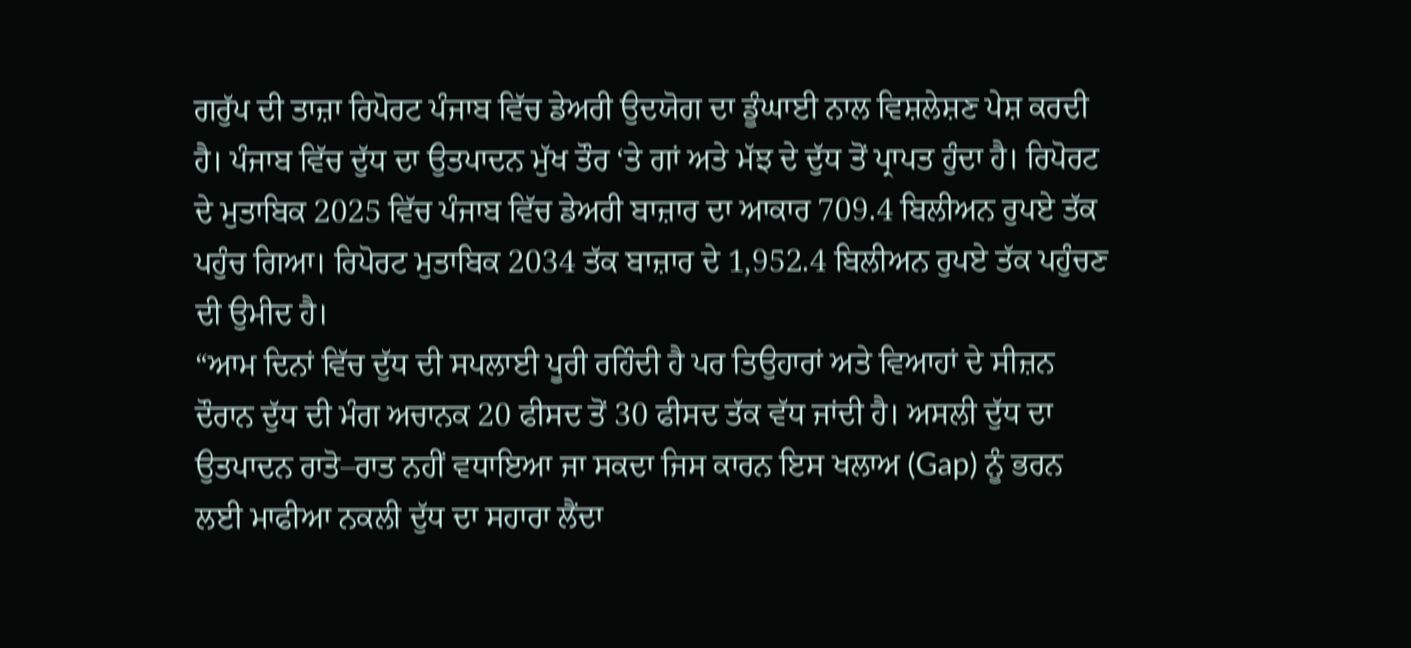ਗਰੁੱਪ ਦੀ ਤਾਜ਼ਾ ਰਿਪੋਰਟ ਪੰਜਾਬ ਵਿੱਚ ਡੇਅਰੀ ਉਦਯੋਗ ਦਾ ਡੂੰਘਾਈ ਨਾਲ ਵਿਸ਼ਲੇਸ਼ਣ ਪੇਸ਼ ਕਰਦੀ ਹੈ। ਪੰਜਾਬ ਵਿੱਚ ਦੁੱਧ ਦਾ ਉਤਪਾਦਨ ਮੁੱਖ ਤੌਰ ‘ਤੇ ਗਾਂ ਅਤੇ ਮੱਝ ਦੇ ਦੁੱਧ ਤੋਂ ਪ੍ਰਾਪਤ ਹੁੰਦਾ ਹੈ। ਰਿਪੋਰਟ ਦੇ ਮੁਤਾਬਿਕ 2025 ਵਿੱਚ ਪੰਜਾਬ ਵਿੱਚ ਡੇਅਰੀ ਬਾਜ਼ਾਰ ਦਾ ਆਕਾਰ 709.4 ਬਿਲੀਅਨ ਰੁਪਏ ਤੱਕ ਪਹੁੰਚ ਗਿਆ। ਰਿਪੋਰਟ ਮੁਤਾਬਿਕ 2034 ਤੱਕ ਬਾਜ਼ਾਰ ਦੇ 1,952.4 ਬਿਲੀਅਨ ਰੁਪਏ ਤੱਕ ਪਹੁੰਚਣ ਦੀ ਉਮੀਦ ਹੈ।
“ਆਮ ਦਿਨਾਂ ਵਿੱਚ ਦੁੱਧ ਦੀ ਸਪਲਾਈ ਪੂਰੀ ਰਹਿੰਦੀ ਹੈ ਪਰ ਤਿਉਹਾਰਾਂ ਅਤੇ ਵਿਆਹਾਂ ਦੇ ਸੀਜ਼ਨ ਦੌਰਾਨ ਦੁੱਧ ਦੀ ਮੰਗ ਅਚਾਨਕ 20 ਫੀਸਦ ਤੋਂ 30 ਫੀਸਦ ਤੱਕ ਵੱਧ ਜਾਂਦੀ ਹੈ। ਅਸਲੀ ਦੁੱਧ ਦਾ ਉਤਪਾਦਨ ਰਾਤੋ–ਰਾਤ ਨਹੀਂ ਵਧਾਇਆ ਜਾ ਸਕਦਾ ਜਿਸ ਕਾਰਨ ਇਸ ਖਲਾਅ (Gap) ਨੂੰ ਭਰਨ ਲਈ ਮਾਫੀਆ ਨਕਲੀ ਦੁੱਧ ਦਾ ਸਹਾਰਾ ਲੈਂਦਾ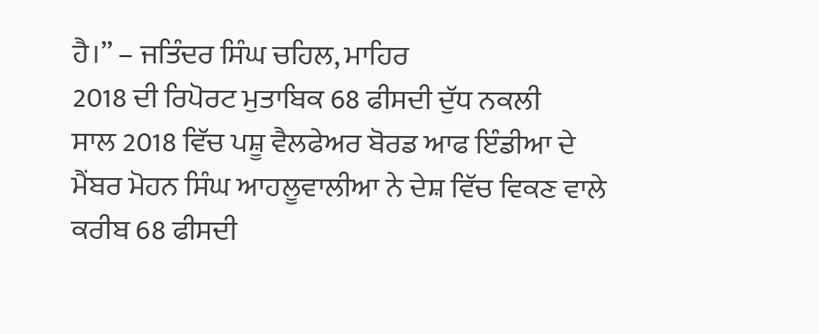ਹੈ।” – ਜਤਿੰਦਰ ਸਿੰਘ ਚਹਿਲ, ਮਾਹਿਰ
2018 ਦੀ ਰਿਪੋਰਟ ਮੁਤਾਬਿਕ 68 ਫੀਸਦੀ ਦੁੱਧ ਨਕਲੀ
ਸਾਲ 2018 ਵਿੱਚ ਪਸ਼ੂ ਵੈਲਫੇਅਰ ਬੋਰਡ ਆਫ ਇੰਡੀਆ ਦੇ ਮੈਂਬਰ ਮੋਹਨ ਸਿੰਘ ਆਹਲੂਵਾਲੀਆ ਨੇ ਦੇਸ਼ ਵਿੱਚ ਵਿਕਣ ਵਾਲੇ ਕਰੀਬ 68 ਫੀਸਦੀ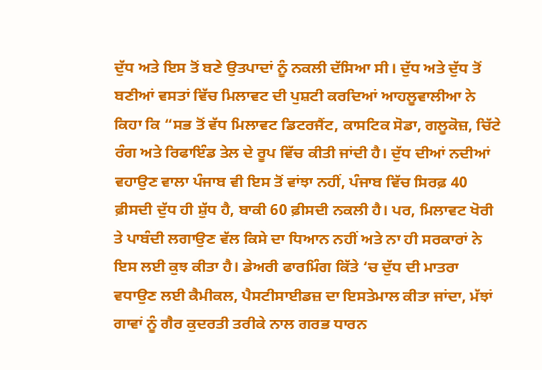ਦੁੱਧ ਅਤੇ ਇਸ ਤੋਂ ਬਣੇ ਉਤਪਾਦਾਂ ਨੂੰ ਨਕਲੀ ਦੱਸਿਆ ਸੀ। ਦੁੱਧ ਅਤੇ ਦੁੱਧ ਤੋਂ ਬਣੀਆਂ ਵਸਤਾਂ ਵਿੱਚ ਮਿਲਾਵਟ ਦੀ ਪੁਸ਼ਟੀ ਕਰਦਿਆਂ ਆਹਲੂਵਾਲੀਆ ਨੇ ਕਿਹਾ ਕਿ “ਸਭ ਤੋਂ ਵੱਧ ਮਿਲਾਵਟ ਡਿਟਰਜੈਂਟ, ਕਾਸਟਿਕ ਸੋਡਾ, ਗਲੂਕੋਜ਼, ਚਿੱਟੇ ਰੰਗ ਅਤੇ ਰਿਫਾਇੰਡ ਤੇਲ ਦੇ ਰੂਪ ਵਿੱਚ ਕੀਤੀ ਜਾਂਦੀ ਹੈ। ਦੁੱਧ ਦੀਆਂ ਨਦੀਆਂ ਵਹਾਉਣ ਵਾਲਾ ਪੰਜਾਬ ਵੀ ਇਸ ਤੋਂ ਵਾਂਝਾ ਨਹੀਂ, ਪੰਜਾਬ ਵਿੱਚ ਸਿਰਫ਼ 40 ਫ਼ੀਸਦੀ ਦੁੱਧ ਹੀ ਸ਼ੁੱਧ ਹੈ, ਬਾਕੀ 60 ਫ਼ੀਸਦੀ ਨਕਲੀ ਹੈ। ਪਰ, ਮਿਲਾਵਟ ਖੋਰੀ ਤੇ ਪਾਬੰਦੀ ਲਗਾਉਣ ਵੱਲ ਕਿਸੇ ਦਾ ਧਿਆਨ ਨਹੀਂ ਅਤੇ ਨਾ ਹੀ ਸਰਕਾਰਾਂ ਨੇ ਇਸ ਲਈ ਕੁਝ ਕੀਤਾ ਹੈ। ਡੇਅਰੀ ਫਾਰਮਿੰਗ ਕਿੱਤੇ ‘ਚ ਦੁੱਧ ਦੀ ਮਾਤਰਾ ਵਧਾਉਣ ਲਈ ਕੈਮੀਕਲ, ਪੈਸਟੀਸਾਈਡਜ਼ ਦਾ ਇਸਤੇਮਾਲ ਕੀਤਾ ਜਾਂਦਾ, ਮੱਝਾਂ ਗਾਵਾਂ ਨੂੰ ਗੈਰ ਕੁਦਰਤੀ ਤਰੀਕੇ ਨਾਲ ਗਰਭ ਧਾਰਨ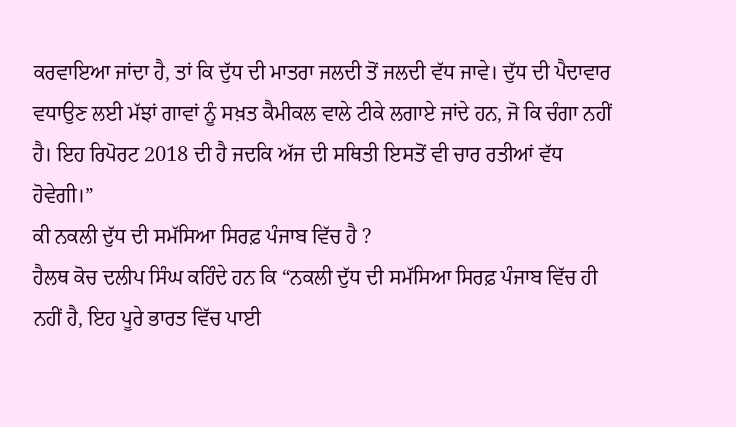ਕਰਵਾਇਆ ਜਾਂਦਾ ਹੈ, ਤਾਂ ਕਿ ਦੁੱਧ ਦੀ ਮਾਤਰਾ ਜਲਦੀ ਤੋਂ ਜਲਦੀ ਵੱਧ ਜਾਵੇ। ਦੁੱਧ ਦੀ ਪੈਦਾਵਾਰ ਵਧਾਉਣ ਲਈ ਮੱਝਾਂ ਗਾਵਾਂ ਨੂੰ ਸਖ਼ਤ ਕੈਮੀਕਲ ਵਾਲੇ ਟੀਕੇ ਲਗਾਏ ਜਾਂਦੇ ਹਨ, ਜੋ ਕਿ ਚੰਗਾ ਨਹੀਂ ਹੈ। ਇਹ ਰਿਪੋਰਟ 2018 ਦੀ ਹੈ ਜਦਕਿ ਅੱਜ ਦੀ ਸਥਿਤੀ ਇਸਤੋਂ ਵੀ ਚਾਰ ਰਤੀਆਂ ਵੱਧ ਹੋਵੇਗੀ।”
ਕੀ ਨਕਲੀ ਦੁੱਧ ਦੀ ਸਮੱਸਿਆ ਸਿਰਫ਼ ਪੰਜਾਬ ਵਿੱਚ ਹੈ ?
ਹੈਲਥ ਕੋਚ ਦਲੀਪ ਸਿੰਘ ਕਹਿੰਦੇ ਹਨ ਕਿ “ਨਕਲੀ ਦੁੱਧ ਦੀ ਸਮੱਸਿਆ ਸਿਰਫ਼ ਪੰਜਾਬ ਵਿੱਚ ਹੀ ਨਹੀਂ ਹੈ, ਇਹ ਪੂਰੇ ਭਾਰਤ ਵਿੱਚ ਪਾਈ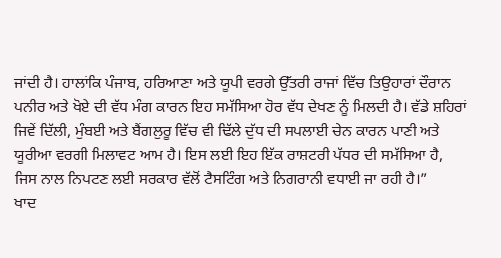ਜਾਂਦੀ ਹੈ। ਹਾਲਾਂਕਿ ਪੰਜਾਬ, ਹਰਿਆਣਾ ਅਤੇ ਯੂਪੀ ਵਰਗੇ ਉੱਤਰੀ ਰਾਜਾਂ ਵਿੱਚ ਤਿਉਹਾਰਾਂ ਦੌਰਾਨ ਪਨੀਰ ਅਤੇ ਖੋਏ ਦੀ ਵੱਧ ਮੰਗ ਕਾਰਨ ਇਹ ਸਮੱਸਿਆ ਹੋਰ ਵੱਧ ਦੇਖਣ ਨੂੰ ਮਿਲਦੀ ਹੈ। ਵੱਡੇ ਸ਼ਹਿਰਾਂ ਜਿਵੇਂ ਦਿੱਲੀ, ਮੁੰਬਈ ਅਤੇ ਬੈਂਗਲੁਰੂ ਵਿੱਚ ਵੀ ਢਿੱਲੇ ਦੁੱਧ ਦੀ ਸਪਲਾਈ ਚੇਨ ਕਾਰਨ ਪਾਣੀ ਅਤੇ ਯੂਰੀਆ ਵਰਗੀ ਮਿਲਾਵਟ ਆਮ ਹੈ। ਇਸ ਲਈ ਇਹ ਇੱਕ ਰਾਸ਼ਟਰੀ ਪੱਧਰ ਦੀ ਸਮੱਸਿਆ ਹੈ, ਜਿਸ ਨਾਲ ਨਿਪਟਣ ਲਈ ਸਰਕਾਰ ਵੱਲੋਂ ਟੈਸਟਿੰਗ ਅਤੇ ਨਿਗਰਾਨੀ ਵਧਾਈ ਜਾ ਰਹੀ ਹੈ।”
ਖਾਦ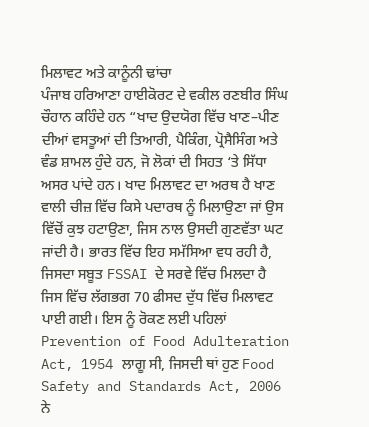ਮਿਲਾਵਟ ਅਤੇ ਕਾਨੂੰਨੀ ਢਾਂਚਾ
ਪੰਜਾਬ ਹਰਿਆਣਾ ਹਾਈਕੋਰਟ ਦੇ ਵਕੀਲ ਰਣਬੀਰ ਸਿੰਘ ਚੌਹਾਨ ਕਹਿੰਦੇ ਹਨ “ਖਾਦ ਉਦਯੋਗ ਵਿੱਚ ਖਾਣ–ਪੀਣ ਦੀਆਂ ਵਸਤੂਆਂ ਦੀ ਤਿਆਰੀ, ਪੈਕਿੰਗ, ਪ੍ਰੋਸੈਸਿੰਗ ਅਤੇ ਵੰਡ ਸ਼ਾਮਲ ਹੁੰਦੇ ਹਨ, ਜੋ ਲੋਕਾਂ ਦੀ ਸਿਹਤ ‘ਤੇ ਸਿੱਧਾ ਅਸਰ ਪਾਂਦੇ ਹਨ। ਖਾਦ ਮਿਲਾਵਟ ਦਾ ਅਰਥ ਹੈ ਖਾਣ ਵਾਲੀ ਚੀਜ਼ ਵਿੱਚ ਕਿਸੇ ਪਦਾਰਥ ਨੂੰ ਮਿਲਾਉਣਾ ਜਾਂ ਉਸ ਵਿੱਚੋਂ ਕੁਝ ਹਟਾਉਣਾ, ਜਿਸ ਨਾਲ ਉਸਦੀ ਗੁਣਵੱਤਾ ਘਟ ਜਾਂਦੀ ਹੈ। ਭਾਰਤ ਵਿੱਚ ਇਹ ਸਮੱਸਿਆ ਵਧ ਰਹੀ ਹੈ, ਜਿਸਦਾ ਸਬੂਤ FSSAI ਦੇ ਸਰਵੇ ਵਿੱਚ ਮਿਲਦਾ ਹੈ ਜਿਸ ਵਿੱਚ ਲੱਗਭਗ 70 ਫੀਸਦ ਦੁੱਧ ਵਿੱਚ ਮਿਲਾਵਟ ਪਾਈ ਗਈ। ਇਸ ਨੂੰ ਰੋਕਣ ਲਈ ਪਹਿਲਾਂ Prevention of Food Adulteration Act, 1954 ਲਾਗੂ ਸੀ, ਜਿਸਦੀ ਥਾਂ ਹੁਣ Food Safety and Standards Act, 2006 ਨੇ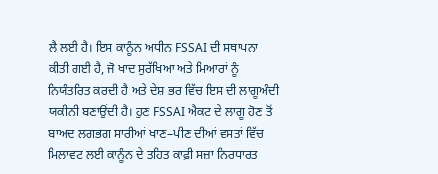ਲੈ ਲਈ ਹੈ। ਇਸ ਕਾਨੂੰਨ ਅਧੀਨ FSSAI ਦੀ ਸਥਾਪਨਾ ਕੀਤੀ ਗਈ ਹੈ, ਜੋ ਖਾਦ ਸੁਰੱਖਿਆ ਅਤੇ ਮਿਆਰਾਂ ਨੂੰ ਨਿਯੰਤਰਿਤ ਕਰਦੀ ਹੈ ਅਤੇ ਦੇਸ਼ ਭਰ ਵਿੱਚ ਇਸ ਦੀ ਲਾਗੂਅੰਦੀ ਯਕੀਨੀ ਬਣਾਉਂਦੀ ਹੈ। ਹੁਣ FSSAI ਐਕਟ ਦੇ ਲਾਗੂ ਹੋਣ ਤੋਂ ਬਾਅਦ ਲਗਭਗ ਸਾਰੀਆਂ ਖਾਣ–ਪੀਣ ਦੀਆਂ ਵਸਤਾਂ ਵਿੱਚ ਮਿਲਾਵਟ ਲਈ ਕਾਨੂੰਨ ਦੇ ਤਹਿਤ ਕਾਫ਼ੀ ਸਜ਼ਾ ਨਿਰਧਾਰਤ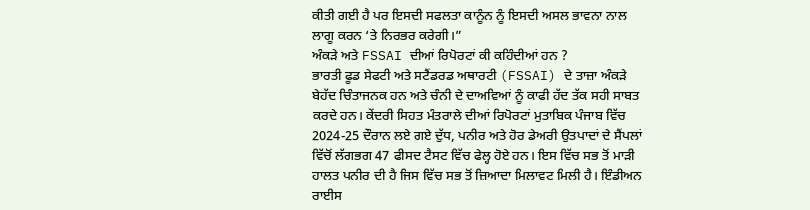ਕੀਤੀ ਗਈ ਹੈ ਪਰ ਇਸਦੀ ਸਫਲਤਾ ਕਾਨੂੰਨ ਨੂੰ ਇਸਦੀ ਅਸਲ ਭਾਵਨਾ ਨਾਲ ਲਾਗੂ ਕਰਨ ‘ਤੇ ਨਿਰਭਰ ਕਰੇਗੀ।”
ਅੰਕੜੇ ਅਤੇ FSSAI ਦੀਆਂ ਰਿਪੋਰਟਾਂ ਕੀ ਕਹਿੰਦੀਆਂ ਹਨ ?
ਭਾਰਤੀ ਫੂਡ ਸੇਫਟੀ ਅਤੇ ਸਟੈਂਡਰਡ ਅਥਾਰਟੀ (FSSAI) ਦੇ ਤਾਜ਼ਾ ਅੰਕੜੇ ਬੇਹੱਦ ਚਿੰਤਾਜਨਕ ਹਨ ਅਤੇ ਚੰਨੀ ਦੇ ਦਾਅਵਿਆਂ ਨੂੰ ਕਾਫੀ ਹੱਦ ਤੱਕ ਸਹੀ ਸਾਬਤ ਕਰਦੇ ਹਨ। ਕੇਂਦਰੀ ਸਿਹਤ ਮੰਤਰਾਲੇ ਦੀਆਂ ਰਿਪੋਰਟਾਂ ਮੁਤਾਬਿਕ ਪੰਜਾਬ ਵਿੱਚ 2024-25 ਦੌਰਾਨ ਲਏ ਗਏ ਦੁੱਧ, ਪਨੀਰ ਅਤੇ ਹੋਰ ਡੇਅਰੀ ਉਤਪਾਦਾਂ ਦੇ ਸੈਂਪਲਾਂ ਵਿੱਚੋਂ ਲੱਗਭਗ 47 ਫੀਸਦ ਟੈਸਟ ਵਿੱਚ ਫੇਲ੍ਹ ਹੋਏ ਹਨ। ਇਸ ਵਿੱਚ ਸਭ ਤੋਂ ਮਾੜੀ ਹਾਲਤ ਪਨੀਰ ਦੀ ਹੈ ਜਿਸ ਵਿੱਚ ਸਭ ਤੋਂ ਜ਼ਿਆਦਾ ਮਿਲਾਵਟ ਮਿਲੀ ਹੈ। ਇੰਡੀਅਨ ਰਾਈਸ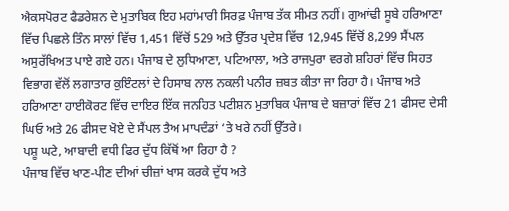ਐਕਸਪੋਰਟ ਫੈਡਰੇਸ਼ਨ ਦੇ ਮੁਤਾਬਿਕ ਇਹ ਮਹਾਂਮਾਰੀ ਸਿਰਫ਼ ਪੰਜਾਬ ਤੱਕ ਸੀਮਤ ਨਹੀਂ। ਗੁਆਂਢੀ ਸੂਬੇ ਹਰਿਆਣਾ ਵਿੱਚ ਪਿਛਲੇ ਤਿੰਨ ਸਾਲਾਂ ਵਿੱਚ 1,451 ਵਿੱਚੋਂ 529 ਅਤੇ ਉੱਤਰ ਪ੍ਰਦੇਸ਼ ਵਿੱਚ 12,945 ਵਿੱਚੋਂ 8,299 ਸੈਂਪਲ ਅਸੁਰੱਖਿਅਤ ਪਾਏ ਗਏ ਹਨ। ਪੰਜਾਬ ਦੇ ਲੁਧਿਆਣਾ, ਪਟਿਆਲਾ, ਅਤੇ ਰਾਜਪੁਰਾ ਵਰਗੇ ਸ਼ਹਿਰਾਂ ਵਿੱਚ ਸਿਹਤ ਵਿਭਾਗ ਵੱਲੋਂ ਲਗਾਤਾਰ ਕੁਇੰਟਲਾਂ ਦੇ ਹਿਸਾਬ ਨਾਲ ਨਕਲੀ ਪਨੀਰ ਜ਼ਬਤ ਕੀਤਾ ਜਾ ਰਿਹਾ ਹੈ। ਪੰਜਾਬ ਅਤੇ ਹਰਿਆਣਾ ਹਾਈਕੋਰਟ ਵਿੱਚ ਦਾਇਰ ਇੱਕ ਜਨਹਿਤ ਪਟੀਸ਼ਨ ਮੁਤਾਬਿਕ ਪੰਜਾਬ ਦੇ ਬਜ਼ਾਰਾਂ ਵਿੱਚ 21 ਫੀਸਦ ਦੇਸੀ ਘਿਓ ਅਤੇ 26 ਫੀਸਦ ਖੋਏ ਦੇ ਸੈਂਪਲ ਤੈਅ ਮਾਪਦੰਡਾਂ ‘ਤੇ ਖਰੇ ਨਹੀਂ ਉੱਤਰੇ।
ਪਸ਼ੂ ਘਟੇ, ਆਬਾਦੀ ਵਧੀ ਫਿਰ ਦੁੱਧ ਕਿੱਥੋਂ ਆ ਰਿਹਾ ਹੈ ?
ਪੰਜਾਬ ਵਿੱਚ ਖਾਣ-ਪੀਣ ਦੀਆਂ ਚੀਜ਼ਾਂ ਖਾਸ ਕਰਕੇ ਦੁੱਧ ਅਤੇ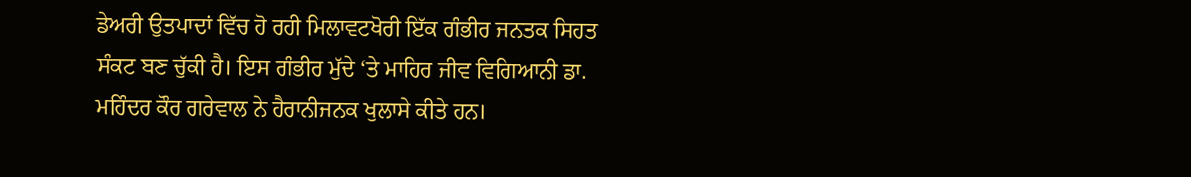ਡੇਅਰੀ ਉਤਪਾਦਾਂ ਵਿੱਚ ਹੋ ਰਹੀ ਮਿਲਾਵਟਖੋਰੀ ਇੱਕ ਗੰਭੀਰ ਜਨਤਕ ਸਿਹਤ ਸੰਕਟ ਬਣ ਚੁੱਕੀ ਹੈ। ਇਸ ਗੰਭੀਰ ਮੁੱਦੇ ‘ਤੇ ਮਾਹਿਰ ਜੀਵ ਵਿਗਿਆਨੀ ਡਾ. ਮਹਿੰਦਰ ਕੌਰ ਗਰੇਵਾਲ ਨੇ ਹੈਰਾਨੀਜਨਕ ਖੁਲਾਸੇ ਕੀਤੇ ਹਨ।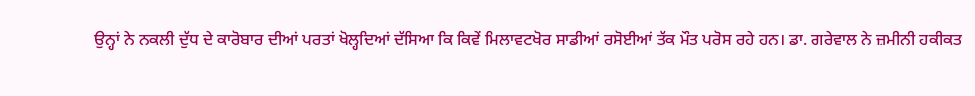ਉਨ੍ਹਾਂ ਨੇ ਨਕਲੀ ਦੁੱਧ ਦੇ ਕਾਰੋਬਾਰ ਦੀਆਂ ਪਰਤਾਂ ਖੋਲ੍ਹਦਿਆਂ ਦੱਸਿਆ ਕਿ ਕਿਵੇਂ ਮਿਲਾਵਟਖੋਰ ਸਾਡੀਆਂ ਰਸੋਈਆਂ ਤੱਕ ਮੌਤ ਪਰੋਸ ਰਹੇ ਹਨ। ਡਾ. ਗਰੇਵਾਲ ਨੇ ਜ਼ਮੀਨੀ ਹਕੀਕਤ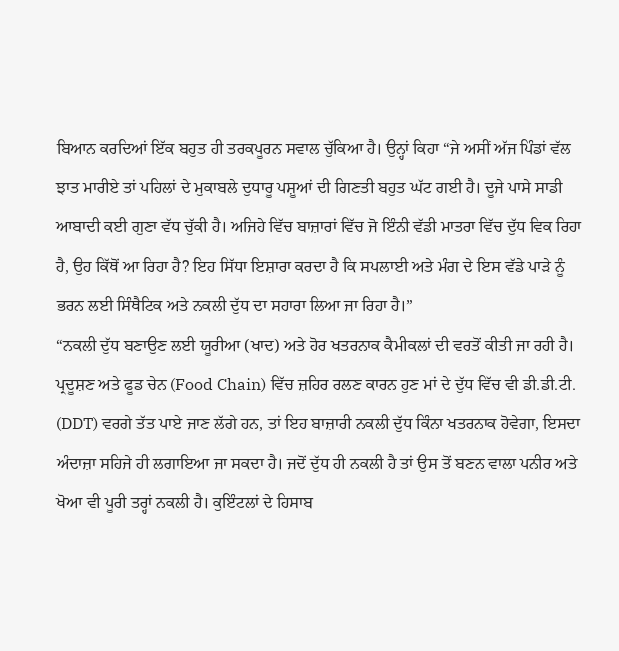ਬਿਆਨ ਕਰਦਿਆਂ ਇੱਕ ਬਹੁਤ ਹੀ ਤਰਕਪੂਰਨ ਸਵਾਲ ਚੁੱਕਿਆ ਹੈ। ਉਨ੍ਹਾਂ ਕਿਹਾ “ਜੇ ਅਸੀਂ ਅੱਜ ਪਿੰਡਾਂ ਵੱਲ ਝਾਤ ਮਾਰੀਏ ਤਾਂ ਪਹਿਲਾਂ ਦੇ ਮੁਕਾਬਲੇ ਦੁਧਾਰੂ ਪਸ਼ੂਆਂ ਦੀ ਗਿਣਤੀ ਬਹੁਤ ਘੱਟ ਗਈ ਹੈ। ਦੂਜੇ ਪਾਸੇ ਸਾਡੀ ਆਬਾਦੀ ਕਈ ਗੁਣਾ ਵੱਧ ਚੁੱਕੀ ਹੈ। ਅਜਿਹੇ ਵਿੱਚ ਬਾਜ਼ਾਰਾਂ ਵਿੱਚ ਜੋ ਇੰਨੀ ਵੱਡੀ ਮਾਤਰਾ ਵਿੱਚ ਦੁੱਧ ਵਿਕ ਰਿਹਾ ਹੈ, ਉਹ ਕਿੱਥੋਂ ਆ ਰਿਹਾ ਹੈ? ਇਹ ਸਿੱਧਾ ਇਸ਼ਾਰਾ ਕਰਦਾ ਹੈ ਕਿ ਸਪਲਾਈ ਅਤੇ ਮੰਗ ਦੇ ਇਸ ਵੱਡੇ ਪਾੜੇ ਨੂੰ ਭਰਨ ਲਈ ਸਿੰਥੈਟਿਕ ਅਤੇ ਨਕਲੀ ਦੁੱਧ ਦਾ ਸਹਾਰਾ ਲਿਆ ਜਾ ਰਿਹਾ ਹੈ।”
“ਨਕਲੀ ਦੁੱਧ ਬਣਾਉਣ ਲਈ ਯੂਰੀਆ (ਖਾਦ) ਅਤੇ ਹੋਰ ਖਤਰਨਾਕ ਕੈਮੀਕਲਾਂ ਦੀ ਵਰਤੋਂ ਕੀਤੀ ਜਾ ਰਹੀ ਹੈ। ਪ੍ਰਦੂਸ਼ਣ ਅਤੇ ਫੂਡ ਚੇਨ (Food Chain) ਵਿੱਚ ਜ਼ਹਿਰ ਰਲਣ ਕਾਰਨ ਹੁਣ ਮਾਂ ਦੇ ਦੁੱਧ ਵਿੱਚ ਵੀ ਡੀ.ਡੀ.ਟੀ. (DDT) ਵਰਗੇ ਤੱਤ ਪਾਏ ਜਾਣ ਲੱਗੇ ਹਨ, ਤਾਂ ਇਹ ਬਾਜ਼ਾਰੀ ਨਕਲੀ ਦੁੱਧ ਕਿੰਨਾ ਖਤਰਨਾਕ ਹੋਵੇਗਾ, ਇਸਦਾ ਅੰਦਾਜ਼ਾ ਸਹਿਜੇ ਹੀ ਲਗਾਇਆ ਜਾ ਸਕਦਾ ਹੈ। ਜਦੋਂ ਦੁੱਧ ਹੀ ਨਕਲੀ ਹੈ ਤਾਂ ਉਸ ਤੋਂ ਬਣਨ ਵਾਲਾ ਪਨੀਰ ਅਤੇ ਖੋਆ ਵੀ ਪੂਰੀ ਤਰ੍ਹਾਂ ਨਕਲੀ ਹੈ। ਕੁਇੰਟਲਾਂ ਦੇ ਹਿਸਾਬ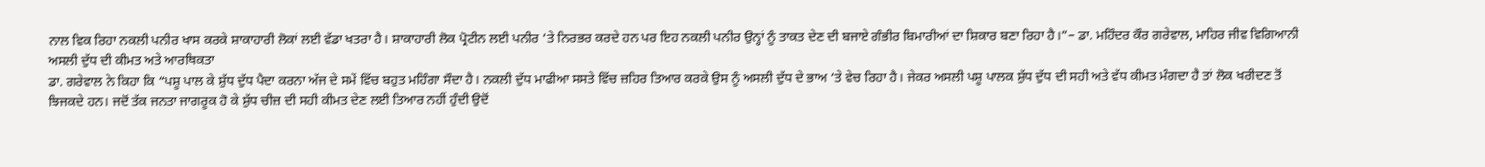ਨਾਲ ਵਿਕ ਰਿਹਾ ਨਕਲੀ ਪਨੀਰ ਖਾਸ ਕਰਕੇ ਸ਼ਾਕਾਹਾਰੀ ਲੋਕਾਂ ਲਈ ਵੱਡਾ ਖਤਰਾ ਹੈ। ਸ਼ਾਕਾਹਾਰੀ ਲੋਕ ਪ੍ਰੋਟੀਨ ਲਈ ਪਨੀਰ ‘ਤੇ ਨਿਰਭਰ ਕਰਦੇ ਹਨ ਪਰ ਇਹ ਨਕਲੀ ਪਨੀਰ ਉਨ੍ਹਾਂ ਨੂੰ ਤਾਕਤ ਦੇਣ ਦੀ ਬਜਾਏ ਗੰਭੀਰ ਬਿਮਾਰੀਆਂ ਦਾ ਸ਼ਿਕਾਰ ਬਣਾ ਰਿਹਾ ਹੈ।”– ਡਾ. ਮਹਿੰਦਰ ਕੌਰ ਗਰੇਵਾਲ, ਮਾਹਿਰ ਜੀਵ ਵਿਗਿਆਨੀ
ਅਸਲੀ ਦੁੱਧ ਦੀ ਕੀਮਤ ਅਤੇ ਆਰਥਿਕਤਾ
ਡਾ. ਗਰੇਵਾਲ ਨੇ ਕਿਹਾ ਕਿ “ਪਸ਼ੂ ਪਾਲ ਕੇ ਸ਼ੁੱਧ ਦੁੱਧ ਪੈਦਾ ਕਰਨਾ ਅੱਜ ਦੇ ਸਮੇਂ ਵਿੱਚ ਬਹੁਤ ਮਹਿੰਗਾ ਸੌਦਾ ਹੈ। ਨਕਲੀ ਦੁੱਧ ਮਾਫੀਆ ਸਸਤੇ ਵਿੱਚ ਜ਼ਹਿਰ ਤਿਆਰ ਕਰਕੇ ਉਸ ਨੂੰ ਅਸਲੀ ਦੁੱਧ ਦੇ ਭਾਅ ‘ਤੇ ਵੇਚ ਰਿਹਾ ਹੈ। ਜੇਕਰ ਅਸਲੀ ਪਸ਼ੂ ਪਾਲਕ ਸ਼ੁੱਧ ਦੁੱਧ ਦੀ ਸਹੀ ਅਤੇ ਵੱਧ ਕੀਮਤ ਮੰਗਦਾ ਹੈ ਤਾਂ ਲੋਕ ਖਰੀਦਣ ਤੋਂ ਝਿਜਕਦੇ ਹਨ। ਜਦੋਂ ਤੱਕ ਜਨਤਾ ਜਾਗਰੂਕ ਹੋ ਕੇ ਸ਼ੁੱਧ ਚੀਜ਼ ਦੀ ਸਹੀ ਕੀਮਤ ਦੇਣ ਲਈ ਤਿਆਰ ਨਹੀਂ ਹੁੰਦੀ ਉਦੋਂ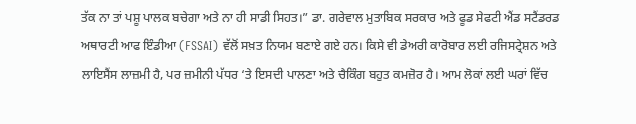ਤੱਕ ਨਾ ਤਾਂ ਪਸ਼ੂ ਪਾਲਕ ਬਚੇਗਾ ਅਤੇ ਨਾ ਹੀ ਸਾਡੀ ਸਿਹਤ।” ਡਾ. ਗਰੇਵਾਲ ਮੁਤਾਬਿਕ ਸਰਕਾਰ ਅਤੇ ਫੂਡ ਸੇਫਟੀ ਐਂਡ ਸਟੈਂਡਰਡ ਅਥਾਰਟੀ ਆਫ ਇੰਡੀਆ (FSSAI) ਵੱਲੋਂ ਸਖ਼ਤ ਨਿਯਮ ਬਣਾਏ ਗਏ ਹਨ। ਕਿਸੇ ਵੀ ਡੇਅਰੀ ਕਾਰੋਬਾਰ ਲਈ ਰਜਿਸਟ੍ਰੇਸ਼ਨ ਅਤੇ ਲਾਇਸੈਂਸ ਲਾਜ਼ਮੀ ਹੈ, ਪਰ ਜ਼ਮੀਨੀ ਪੱਧਰ ‘ਤੇ ਇਸਦੀ ਪਾਲਣਾ ਅਤੇ ਚੈਕਿੰਗ ਬਹੁਤ ਕਮਜ਼ੋਰ ਹੈ। ਆਮ ਲੋਕਾਂ ਲਈ ਘਰਾਂ ਵਿੱਚ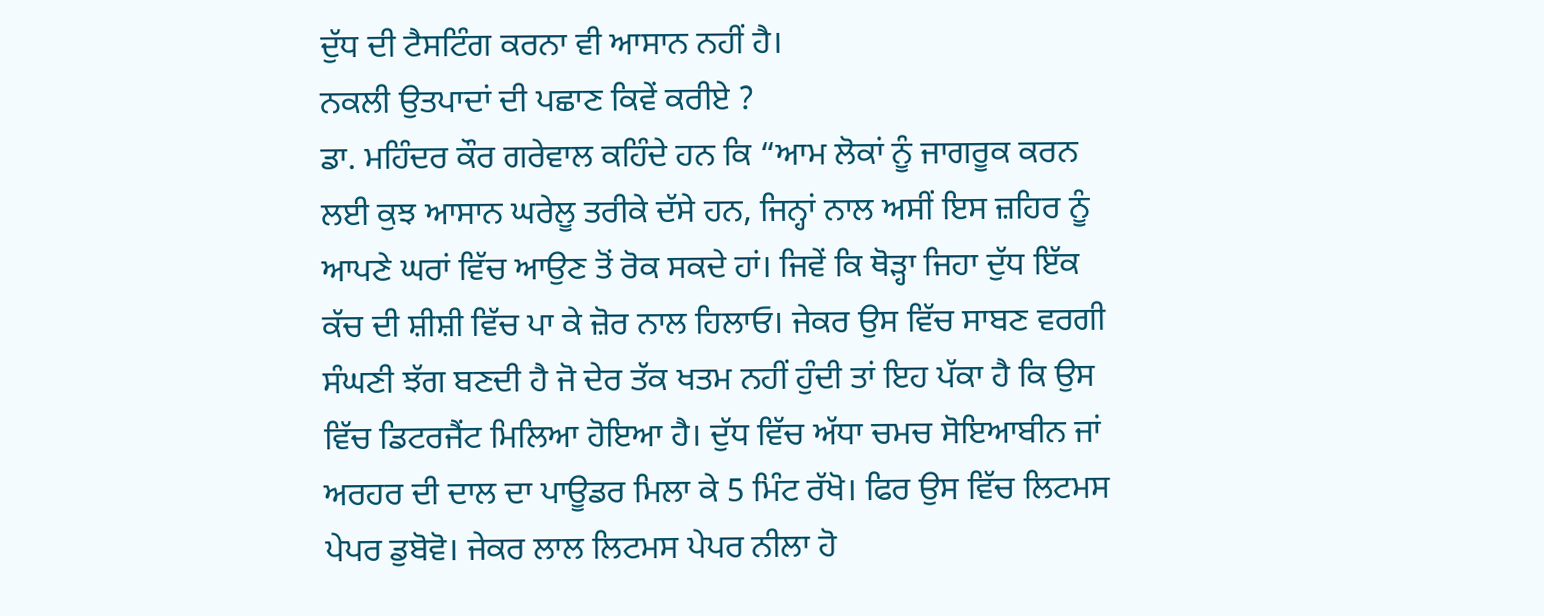ਦੁੱਧ ਦੀ ਟੈਸਟਿੰਗ ਕਰਨਾ ਵੀ ਆਸਾਨ ਨਹੀਂ ਹੈ।
ਨਕਲੀ ਉਤਪਾਦਾਂ ਦੀ ਪਛਾਣ ਕਿਵੇਂ ਕਰੀਏ ?
ਡਾ. ਮਹਿੰਦਰ ਕੌਰ ਗਰੇਵਾਲ ਕਹਿੰਦੇ ਹਨ ਕਿ “ਆਮ ਲੋਕਾਂ ਨੂੰ ਜਾਗਰੂਕ ਕਰਨ ਲਈ ਕੁਝ ਆਸਾਨ ਘਰੇਲੂ ਤਰੀਕੇ ਦੱਸੇ ਹਨ, ਜਿਨ੍ਹਾਂ ਨਾਲ ਅਸੀਂ ਇਸ ਜ਼ਹਿਰ ਨੂੰ ਆਪਣੇ ਘਰਾਂ ਵਿੱਚ ਆਉਣ ਤੋਂ ਰੋਕ ਸਕਦੇ ਹਾਂ। ਜਿਵੇਂ ਕਿ ਥੋੜ੍ਹਾ ਜਿਹਾ ਦੁੱਧ ਇੱਕ ਕੱਚ ਦੀ ਸ਼ੀਸ਼ੀ ਵਿੱਚ ਪਾ ਕੇ ਜ਼ੋਰ ਨਾਲ ਹਿਲਾਓ। ਜੇਕਰ ਉਸ ਵਿੱਚ ਸਾਬਣ ਵਰਗੀ ਸੰਘਣੀ ਝੱਗ ਬਣਦੀ ਹੈ ਜੋ ਦੇਰ ਤੱਕ ਖਤਮ ਨਹੀਂ ਹੁੰਦੀ ਤਾਂ ਇਹ ਪੱਕਾ ਹੈ ਕਿ ਉਸ ਵਿੱਚ ਡਿਟਰਜੈਂਟ ਮਿਲਿਆ ਹੋਇਆ ਹੈ। ਦੁੱਧ ਵਿੱਚ ਅੱਧਾ ਚਮਚ ਸੋਇਆਬੀਨ ਜਾਂ ਅਰਹਰ ਦੀ ਦਾਲ ਦਾ ਪਾਊਡਰ ਮਿਲਾ ਕੇ 5 ਮਿੰਟ ਰੱਖੋ। ਫਿਰ ਉਸ ਵਿੱਚ ਲਿਟਮਸ ਪੇਪਰ ਡੁਬੋਵੋ। ਜੇਕਰ ਲਾਲ ਲਿਟਮਸ ਪੇਪਰ ਨੀਲਾ ਹੋ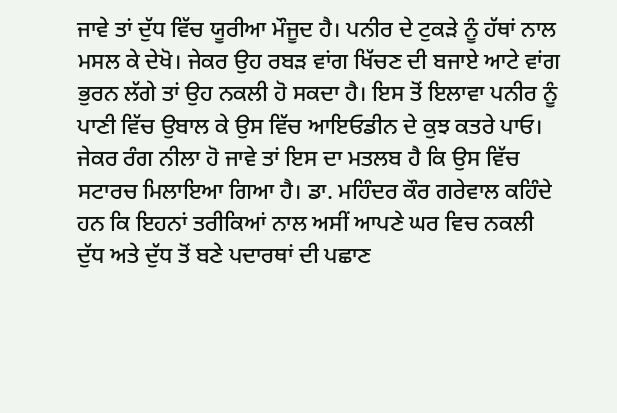ਜਾਵੇ ਤਾਂ ਦੁੱਧ ਵਿੱਚ ਯੂਰੀਆ ਮੌਜੂਦ ਹੈ। ਪਨੀਰ ਦੇ ਟੁਕੜੇ ਨੂੰ ਹੱਥਾਂ ਨਾਲ ਮਸਲ ਕੇ ਦੇਖੋ। ਜੇਕਰ ਉਹ ਰਬੜ ਵਾਂਗ ਖਿੱਚਣ ਦੀ ਬਜਾਏ ਆਟੇ ਵਾਂਗ ਭੁਰਨ ਲੱਗੇ ਤਾਂ ਉਹ ਨਕਲੀ ਹੋ ਸਕਦਾ ਹੈ। ਇਸ ਤੋਂ ਇਲਾਵਾ ਪਨੀਰ ਨੂੰ ਪਾਣੀ ਵਿੱਚ ਉਬਾਲ ਕੇ ਉਸ ਵਿੱਚ ਆਇਓਡੀਨ ਦੇ ਕੁਝ ਕਤਰੇ ਪਾਓ। ਜੇਕਰ ਰੰਗ ਨੀਲਾ ਹੋ ਜਾਵੇ ਤਾਂ ਇਸ ਦਾ ਮਤਲਬ ਹੈ ਕਿ ਉਸ ਵਿੱਚ ਸਟਾਰਚ ਮਿਲਾਇਆ ਗਿਆ ਹੈ। ਡਾ. ਮਹਿੰਦਰ ਕੌਰ ਗਰੇਵਾਲ ਕਹਿੰਦੇ ਹਨ ਕਿ ਇਹਨਾਂ ਤਰੀਕਿਆਂ ਨਾਲ ਅਸੀਂ ਆਪਣੇ ਘਰ ਵਿਚ ਨਕਲੀ ਦੁੱਧ ਅਤੇ ਦੁੱਧ ਤੋਂ ਬਣੇ ਪਦਾਰਥਾਂ ਦੀ ਪਛਾਣ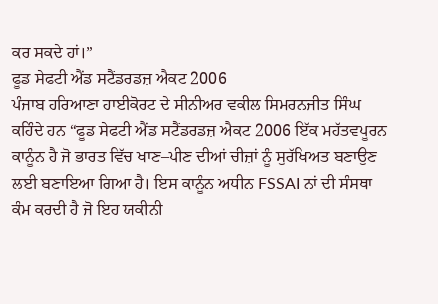ਕਰ ਸਕਦੇ ਹਾਂ।”
ਫੂਡ ਸੇਫਟੀ ਐਂਡ ਸਟੈਂਡਰਡਜ਼ ਐਕਟ 2006
ਪੰਜਾਬ ਹਰਿਆਣਾ ਹਾਈਕੋਰਟ ਦੇ ਸੀਨੀਅਰ ਵਕੀਲ ਸਿਮਰਨਜੀਤ ਸਿੰਘ ਕਹਿੰਦੇ ਹਨ “ਫੂਡ ਸੇਫਟੀ ਐਂਡ ਸਟੈਂਡਰਡਜ਼ ਐਕਟ 2006 ਇੱਕ ਮਹੱਤਵਪੂਰਨ ਕਾਨੂੰਨ ਹੈ ਜੋ ਭਾਰਤ ਵਿੱਚ ਖਾਣ–ਪੀਣ ਦੀਆਂ ਚੀਜ਼ਾਂ ਨੂੰ ਸੁਰੱਖਿਅਤ ਬਣਾਉਣ ਲਈ ਬਣਾਇਆ ਗਿਆ ਹੈ। ਇਸ ਕਾਨੂੰਨ ਅਧੀਨ FSSAI ਨਾਂ ਦੀ ਸੰਸਥਾ ਕੰਮ ਕਰਦੀ ਹੈ ਜੋ ਇਹ ਯਕੀਨੀ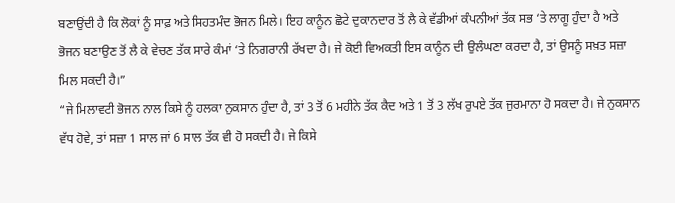ਬਣਾਉਂਦੀ ਹੈ ਕਿ ਲੋਕਾਂ ਨੂੰ ਸਾਫ਼ ਅਤੇ ਸਿਹਤਮੰਦ ਭੋਜਨ ਮਿਲੇ। ਇਹ ਕਾਨੂੰਨ ਛੋਟੇ ਦੁਕਾਨਦਾਰ ਤੋਂ ਲੈ ਕੇ ਵੱਡੀਆਂ ਕੰਪਨੀਆਂ ਤੱਕ ਸਭ ‘ਤੇ ਲਾਗੂ ਹੁੰਦਾ ਹੈ ਅਤੇ ਭੋਜਨ ਬਣਾਉਣ ਤੋਂ ਲੈ ਕੇ ਵੇਚਣ ਤੱਕ ਸਾਰੇ ਕੰਮਾਂ ‘ਤੇ ਨਿਗਰਾਨੀ ਰੱਖਦਾ ਹੈ। ਜੇ ਕੋਈ ਵਿਅਕਤੀ ਇਸ ਕਾਨੂੰਨ ਦੀ ਉਲੰਘਣਾ ਕਰਦਾ ਹੈ, ਤਾਂ ਉਸਨੂੰ ਸਖ਼ਤ ਸਜ਼ਾ ਮਿਲ ਸਕਦੀ ਹੈ।”
“ਜੇ ਮਿਲਾਵਟੀ ਭੋਜਨ ਨਾਲ ਕਿਸੇ ਨੂੰ ਹਲਕਾ ਨੁਕਸਾਨ ਹੁੰਦਾ ਹੈ, ਤਾਂ 3 ਤੋਂ 6 ਮਹੀਨੇ ਤੱਕ ਕੈਦ ਅਤੇ 1 ਤੋਂ 3 ਲੱਖ ਰੁਪਏ ਤੱਕ ਜੁਰਮਾਨਾ ਹੋ ਸਕਦਾ ਹੈ। ਜੇ ਨੁਕਸਾਨ ਵੱਧ ਹੋਵੇ, ਤਾਂ ਸਜ਼ਾ 1 ਸਾਲ ਜਾਂ 6 ਸਾਲ ਤੱਕ ਵੀ ਹੋ ਸਕਦੀ ਹੈ। ਜੇ ਕਿਸੇ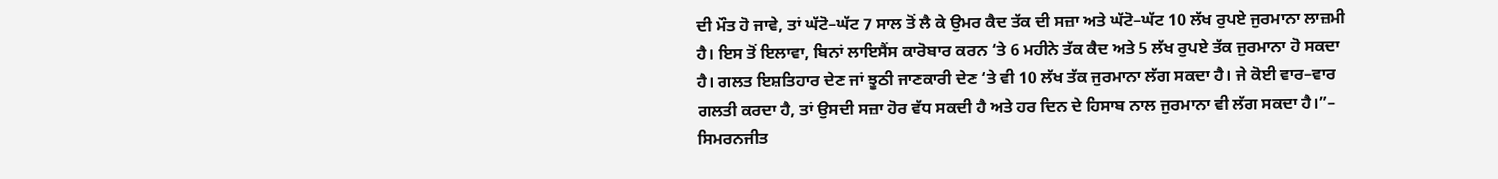ਦੀ ਮੌਤ ਹੋ ਜਾਵੇ, ਤਾਂ ਘੱਟੋ–ਘੱਟ 7 ਸਾਲ ਤੋਂ ਲੈ ਕੇ ਉਮਰ ਕੈਦ ਤੱਕ ਦੀ ਸਜ਼ਾ ਅਤੇ ਘੱਟੋ–ਘੱਟ 10 ਲੱਖ ਰੁਪਏ ਜੁਰਮਾਨਾ ਲਾਜ਼ਮੀ ਹੈ। ਇਸ ਤੋਂ ਇਲਾਵਾ, ਬਿਨਾਂ ਲਾਇਸੈਂਸ ਕਾਰੋਬਾਰ ਕਰਨ ‘ਤੇ 6 ਮਹੀਨੇ ਤੱਕ ਕੈਦ ਅਤੇ 5 ਲੱਖ ਰੁਪਏ ਤੱਕ ਜੁਰਮਾਨਾ ਹੋ ਸਕਦਾ ਹੈ। ਗਲਤ ਇਸ਼ਤਿਹਾਰ ਦੇਣ ਜਾਂ ਝੂਠੀ ਜਾਣਕਾਰੀ ਦੇਣ ‘ਤੇ ਵੀ 10 ਲੱਖ ਤੱਕ ਜੁਰਮਾਨਾ ਲੱਗ ਸਕਦਾ ਹੈ। ਜੇ ਕੋਈ ਵਾਰ–ਵਾਰ ਗਲਤੀ ਕਰਦਾ ਹੈ, ਤਾਂ ਉਸਦੀ ਸਜ਼ਾ ਹੋਰ ਵੱਧ ਸਕਦੀ ਹੈ ਅਤੇ ਹਰ ਦਿਨ ਦੇ ਹਿਸਾਬ ਨਾਲ ਜੁਰਮਾਨਾ ਵੀ ਲੱਗ ਸਕਦਾ ਹੈ।”– ਸਿਮਰਨਜੀਤ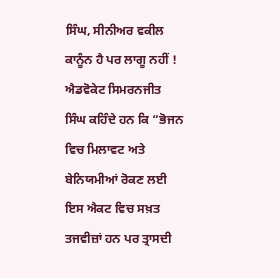ਸਿੰਘ, ਸੀਨੀਅਰ ਵਕੀਲ
ਕਾਨੂੰਨ ਹੈ ਪਰ ਲਾਗੂ ਨਹੀਂ !
ਐਡਵੋਕੇਟ ਸਿਮਰਨਜੀਤ ਸਿੰਘ ਕਹਿੰਦੇ ਹਨ ਕਿ “ਭੋਜਨ ਵਿਚ ਮਿਲਾਵਟ ਅਤੇ ਬੇਨਿਯਮੀਆਂ ਰੋਕਣ ਲਈ ਇਸ ਐਕਟ ਵਿਚ ਸਖ਼ਤ ਤਜਵੀਜ਼ਾਂ ਹਨ ਪਰ ਤ੍ਰਾਸਦੀ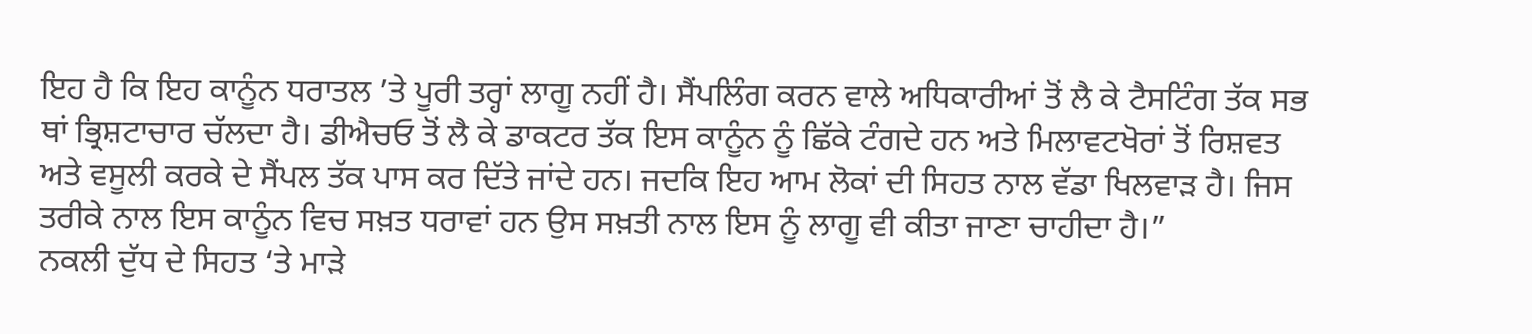ਇਹ ਹੈ ਕਿ ਇਹ ਕਾਨੂੰਨ ਧਰਾਤਲ ’ਤੇ ਪੂਰੀ ਤਰ੍ਹਾਂ ਲਾਗੂ ਨਹੀਂ ਹੈ। ਸੈਂਪਲਿੰਗ ਕਰਨ ਵਾਲੇ ਅਧਿਕਾਰੀਆਂ ਤੋਂ ਲੈ ਕੇ ਟੈਸਟਿੰਗ ਤੱਕ ਸਭ ਥਾਂ ਭ੍ਰਿਸ਼ਟਾਚਾਰ ਚੱਲਦਾ ਹੈ। ਡੀਐਚਓ ਤੋਂ ਲੈ ਕੇ ਡਾਕਟਰ ਤੱਕ ਇਸ ਕਾਨੂੰਨ ਨੂੰ ਛਿੱਕੇ ਟੰਗਦੇ ਹਨ ਅਤੇ ਮਿਲਾਵਟਖੋਰਾਂ ਤੋਂ ਰਿਸ਼ਵਤ ਅਤੇ ਵਸੂਲੀ ਕਰਕੇ ਦੇ ਸੈਂਪਲ ਤੱਕ ਪਾਸ ਕਰ ਦਿੱਤੇ ਜਾਂਦੇ ਹਨ। ਜਦਕਿ ਇਹ ਆਮ ਲੋਕਾਂ ਦੀ ਸਿਹਤ ਨਾਲ ਵੱਡਾ ਖਿਲਵਾੜ ਹੈ। ਜਿਸ ਤਰੀਕੇ ਨਾਲ ਇਸ ਕਾਨੂੰਨ ਵਿਚ ਸਖ਼ਤ ਧਰਾਵਾਂ ਹਨ ਉਸ ਸਖ਼ਤੀ ਨਾਲ ਇਸ ਨੂੰ ਲਾਗੂ ਵੀ ਕੀਤਾ ਜਾਣਾ ਚਾਹੀਦਾ ਹੈ।”
ਨਕਲੀ ਦੁੱਧ ਦੇ ਸਿਹਤ ‘ਤੇ ਮਾੜੇ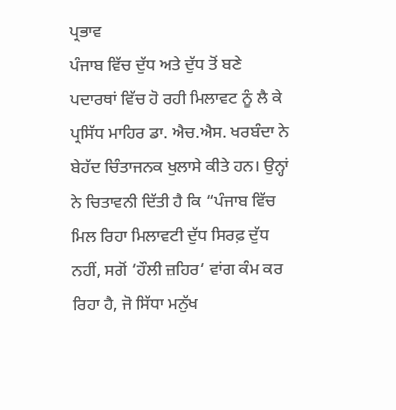ਪ੍ਰਭਾਵ
ਪੰਜਾਬ ਵਿੱਚ ਦੁੱਧ ਅਤੇ ਦੁੱਧ ਤੋਂ ਬਣੇ ਪਦਾਰਥਾਂ ਵਿੱਚ ਹੋ ਰਹੀ ਮਿਲਾਵਟ ਨੂੰ ਲੈ ਕੇ ਪ੍ਰਸਿੱਧ ਮਾਹਿਰ ਡਾ. ਐਚ.ਐਸ. ਖਰਬੰਦਾ ਨੇ ਬੇਹੱਦ ਚਿੰਤਾਜਨਕ ਖੁਲਾਸੇ ਕੀਤੇ ਹਨ। ਉਨ੍ਹਾਂ ਨੇ ਚਿਤਾਵਨੀ ਦਿੱਤੀ ਹੈ ਕਿ “ਪੰਜਾਬ ਵਿੱਚ ਮਿਲ ਰਿਹਾ ਮਿਲਾਵਟੀ ਦੁੱਧ ਸਿਰਫ਼ ਦੁੱਧ ਨਹੀਂ, ਸਗੋਂ ‘ਹੌਲੀ ਜ਼ਹਿਰ‘ ਵਾਂਗ ਕੰਮ ਕਰ ਰਿਹਾ ਹੈ, ਜੋ ਸਿੱਧਾ ਮਨੁੱਖ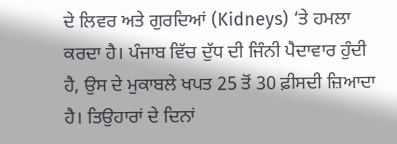ਦੇ ਲਿਵਰ ਅਤੇ ਗੁਰਦਿਆਂ (Kidneys) ‘ਤੇ ਹਮਲਾ ਕਰਦਾ ਹੈ। ਪੰਜਾਬ ਵਿੱਚ ਦੁੱਧ ਦੀ ਜਿੰਨੀ ਪੈਦਾਵਾਰ ਹੁੰਦੀ ਹੈ, ਉਸ ਦੇ ਮੁਕਾਬਲੇ ਖਪਤ 25 ਤੋਂ 30 ਫ਼ੀਸਦੀ ਜ਼ਿਆਦਾ ਹੈ। ਤਿਉਹਾਰਾਂ ਦੇ ਦਿਨਾਂ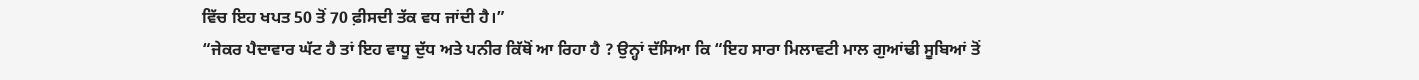ਵਿੱਚ ਇਹ ਖਪਤ 50 ਤੋਂ 70 ਫ਼ੀਸਦੀ ਤੱਕ ਵਧ ਜਾਂਦੀ ਹੈ।”
“ਜੇਕਰ ਪੈਦਾਵਾਰ ਘੱਟ ਹੈ ਤਾਂ ਇਹ ਵਾਧੂ ਦੁੱਧ ਅਤੇ ਪਨੀਰ ਕਿੱਥੋਂ ਆ ਰਿਹਾ ਹੈ ? ਉਨ੍ਹਾਂ ਦੱਸਿਆ ਕਿ “ਇਹ ਸਾਰਾ ਮਿਲਾਵਟੀ ਮਾਲ ਗੁਆਂਢੀ ਸੂਬਿਆਂ ਤੋਂ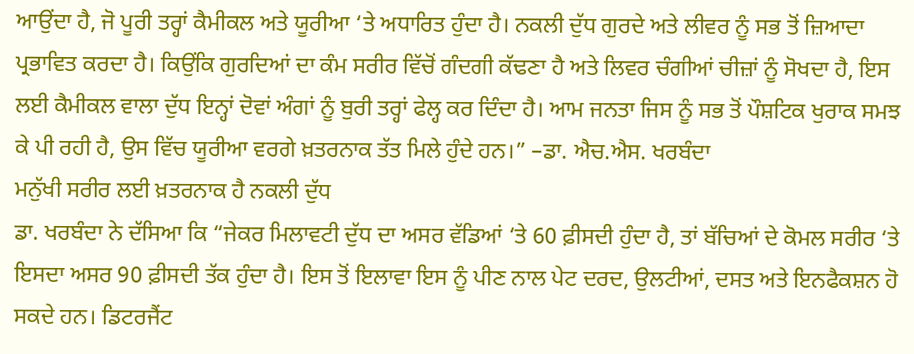ਆਉਂਦਾ ਹੈ, ਜੋ ਪੂਰੀ ਤਰ੍ਹਾਂ ਕੈਮੀਕਲ ਅਤੇ ਯੂਰੀਆ ‘ਤੇ ਅਧਾਰਿਤ ਹੁੰਦਾ ਹੈ। ਨਕਲੀ ਦੁੱਧ ਗੁਰਦੇ ਅਤੇ ਲੀਵਰ ਨੂੰ ਸਭ ਤੋਂ ਜ਼ਿਆਦਾ ਪ੍ਰਭਾਵਿਤ ਕਰਦਾ ਹੈ। ਕਿਉਂਕਿ ਗੁਰਦਿਆਂ ਦਾ ਕੰਮ ਸਰੀਰ ਵਿੱਚੋਂ ਗੰਦਗੀ ਕੱਢਣਾ ਹੈ ਅਤੇ ਲਿਵਰ ਚੰਗੀਆਂ ਚੀਜ਼ਾਂ ਨੂੰ ਸੋਖਦਾ ਹੈ, ਇਸ ਲਈ ਕੈਮੀਕਲ ਵਾਲਾ ਦੁੱਧ ਇਨ੍ਹਾਂ ਦੋਵਾਂ ਅੰਗਾਂ ਨੂੰ ਬੁਰੀ ਤਰ੍ਹਾਂ ਫੇਲ੍ਹ ਕਰ ਦਿੰਦਾ ਹੈ। ਆਮ ਜਨਤਾ ਜਿਸ ਨੂੰ ਸਭ ਤੋਂ ਪੌਸ਼ਟਿਕ ਖੁਰਾਕ ਸਮਝ ਕੇ ਪੀ ਰਹੀ ਹੈ, ਉਸ ਵਿੱਚ ਯੂਰੀਆ ਵਰਗੇ ਖ਼ਤਰਨਾਕ ਤੱਤ ਮਿਲੇ ਹੁੰਦੇ ਹਨ।” –ਡਾ. ਐਚ.ਐਸ. ਖਰਬੰਦਾ
ਮਨੁੱਖੀ ਸਰੀਰ ਲਈ ਖ਼ਤਰਨਾਕ ਹੈ ਨਕਲੀ ਦੁੱਧ
ਡਾ. ਖਰਬੰਦਾ ਨੇ ਦੱਸਿਆ ਕਿ “ਜੇਕਰ ਮਿਲਾਵਟੀ ਦੁੱਧ ਦਾ ਅਸਰ ਵੱਡਿਆਂ ‘ਤੇ 60 ਫ਼ੀਸਦੀ ਹੁੰਦਾ ਹੈ, ਤਾਂ ਬੱਚਿਆਂ ਦੇ ਕੋਮਲ ਸਰੀਰ ‘ਤੇ ਇਸਦਾ ਅਸਰ 90 ਫ਼ੀਸਦੀ ਤੱਕ ਹੁੰਦਾ ਹੈ। ਇਸ ਤੋਂ ਇਲਾਵਾ ਇਸ ਨੂੰ ਪੀਣ ਨਾਲ ਪੇਟ ਦਰਦ, ਉਲਟੀਆਂ, ਦਸਤ ਅਤੇ ਇਨਫੈਕਸ਼ਨ ਹੋ ਸਕਦੇ ਹਨ। ਡਿਟਰਜੈਂਟ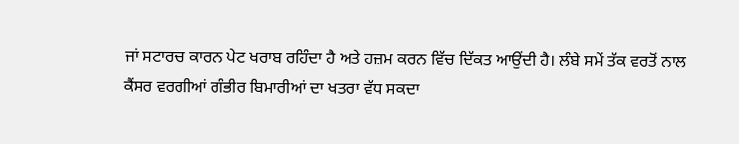ਜਾਂ ਸਟਾਰਚ ਕਾਰਨ ਪੇਟ ਖਰਾਬ ਰਹਿੰਦਾ ਹੈ ਅਤੇ ਹਜ਼ਮ ਕਰਨ ਵਿੱਚ ਦਿੱਕਤ ਆਉਂਦੀ ਹੈ। ਲੰਬੇ ਸਮੇਂ ਤੱਕ ਵਰਤੋਂ ਨਾਲ ਕੈਂਸਰ ਵਰਗੀਆਂ ਗੰਭੀਰ ਬਿਮਾਰੀਆਂ ਦਾ ਖਤਰਾ ਵੱਧ ਸਕਦਾ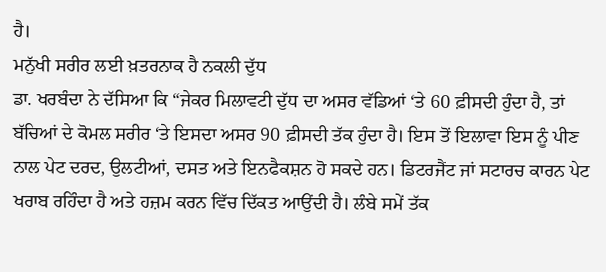ਹੈ।
ਮਨੁੱਖੀ ਸਰੀਰ ਲਈ ਖ਼ਤਰਨਾਕ ਹੈ ਨਕਲੀ ਦੁੱਧ
ਡਾ. ਖਰਬੰਦਾ ਨੇ ਦੱਸਿਆ ਕਿ “ਜੇਕਰ ਮਿਲਾਵਟੀ ਦੁੱਧ ਦਾ ਅਸਰ ਵੱਡਿਆਂ ‘ਤੇ 60 ਫ਼ੀਸਦੀ ਹੁੰਦਾ ਹੈ, ਤਾਂ ਬੱਚਿਆਂ ਦੇ ਕੋਮਲ ਸਰੀਰ ‘ਤੇ ਇਸਦਾ ਅਸਰ 90 ਫ਼ੀਸਦੀ ਤੱਕ ਹੁੰਦਾ ਹੈ। ਇਸ ਤੋਂ ਇਲਾਵਾ ਇਸ ਨੂੰ ਪੀਣ ਨਾਲ ਪੇਟ ਦਰਦ, ਉਲਟੀਆਂ, ਦਸਤ ਅਤੇ ਇਨਫੈਕਸ਼ਨ ਹੋ ਸਕਦੇ ਹਨ। ਡਿਟਰਜੈਂਟ ਜਾਂ ਸਟਾਰਚ ਕਾਰਨ ਪੇਟ ਖਰਾਬ ਰਹਿੰਦਾ ਹੈ ਅਤੇ ਹਜ਼ਮ ਕਰਨ ਵਿੱਚ ਦਿੱਕਤ ਆਉਂਦੀ ਹੈ। ਲੰਬੇ ਸਮੇਂ ਤੱਕ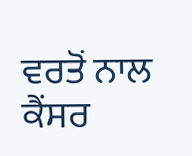ਵਰਤੋਂ ਨਾਲ ਕੈਂਸਰ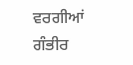ਵਰਗੀਆਂ ਗੰਭੀਰ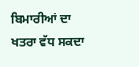ਬਿਮਾਰੀਆਂ ਦਾ ਖਤਰਾ ਵੱਧ ਸਕਦਾ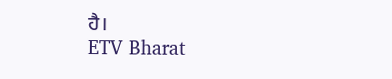ਹੈ।
ETV Bharat